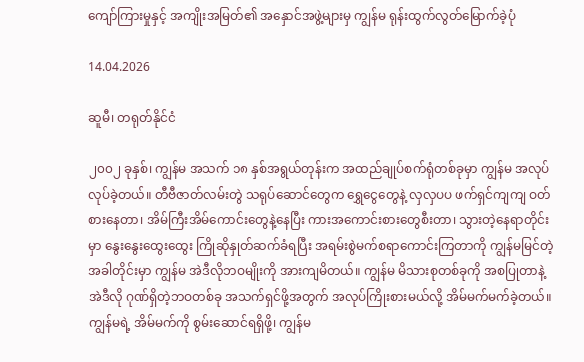ကျော်ကြားမှုနှင့် အကျိုးအမြတ်၏ အနှောင်အဖွဲ့များမှ ကျွန်မ ရုန်းထွက်လွတ်မြောက်ခဲ့ပုံ

14.04.2026

ဆူမီ၊ တရုတ်နိုင်ငံ

၂၀၀၂ ခုနှစ်၊ ကျွန်မ အသက် ၁၈ နှစ်အရွယ်တုန်းက အထည်ချုပ်စက်ရုံတစ်ခုမှာ ကျွန်မ အလုပ်လုပ်ခဲ့တယ်။ တီဗီဇာတ်လမ်းတွဲ သရုပ်ဆောင်တွေက ရွှေငွေတွေနဲ့ လှလှပပ ဖက်ရှင်ကျကျ ဝတ်စားနေတာ၊ အိမ်ကြီးအိမ်ကောင်းတွေနဲ့နေပြီး ကားအကောင်းစားတွေစီးတာ၊ သွားတဲ့နေရာတိုင်းမှာ နွေးနွေးထွေးထွေး ကြိုဆိုနှုတ်ဆက်ခံရပြီး အရမ်းစွဲမက်စရာကောင်းကြတာကို ကျွန်မမြင်တဲ့အခါတိုင်းမှာ ကျွန်မ အဲဒီလိုဘဝမျိုးကို အားကျမိတယ်။ ကျွန်မ မိသားစုတစ်ခုကို အစပြုတာနဲ့ အဲဒီလို ဂုဏ်ရှိတဲ့ဘဝတစ်ခု အသက်ရှင်ဖို့အတွက် အလုပ်ကြိုးစားမယ်လို့ အိမ်မက်မက်ခဲ့တယ်။ ကျွန်မရဲ့ အိမ်မက်ကို စွမ်းဆောင်ရရှိဖို့၊ ကျွန်မ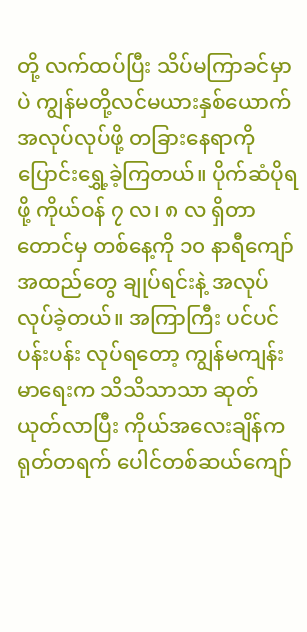တို့ လက်ထပ်ပြီး သိပ်မကြာခင်မှာပဲ ကျွန်မတို့လင်မယားနှစ်ယောက် အလုပ်လုပ်ဖို့ တခြားနေရာကို ပြောင်းရွှေ့ခဲ့ကြတယ်။ ပိုက်ဆံပိုရဖို့ ကိုယ်ဝန် ၇ လ၊ ၈ လ ရှိတာတောင်မှ တစ်နေ့ကို ၁၀ နာရီကျော် အထည်တွေ ချုပ်ရင်းနဲ့ အလုပ်လုပ်ခဲ့တယ်။ အကြာကြီး ပင်ပင်ပန်းပန်း လုပ်ရတော့ ကျွန်မကျန်းမာရေးက သိသိသာသာ ဆုတ်ယုတ်လာပြီး ကိုယ်အလေးချိန်က ရုတ်တရက် ပေါင်တစ်ဆယ်ကျော်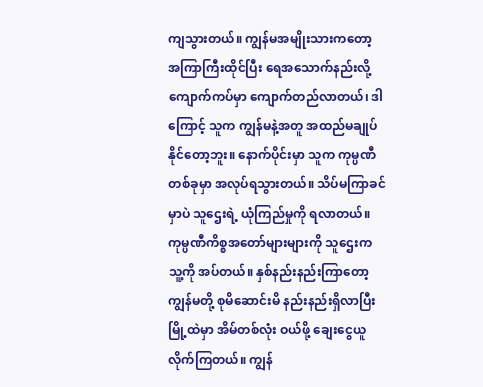ကျသွားတယ်။ ကျွန်မအမျိုးသားကတော့ အကြာကြီးထိုင်ပြီး ရေအသောက်နည်းလို့ ကျောက်ကပ်မှာ ကျောက်တည်လာတယ်၊ ဒါကြောင့် သူက ကျွန်မနဲ့အတူ အထည်မချုပ်နိုင်တော့ဘူး။ နောက်ပိုင်းမှာ သူက ကုမ္ပဏီတစ်ခုမှာ အလုပ်ရသွားတယ်။ သိပ်မကြာခင်မှာပဲ သူဌေးရဲ့ ယုံကြည်မှုကို ရလာတယ်။ ကုမ္ပဏီကိစ္စအတော်များများကို သူဌေးက သူ့ကို အပ်တယ်။ နှစ်နည်းနည်းကြာတော့ ကျွန်မတို့ စုမိဆောင်းမိ နည်းနည်းရှိလာပြီး မြို့ထဲမှာ အိမ်တစ်လုံး ဝယ်ဖို့ ချေးငွေယူလိုက်ကြတယ်။ ကျွန်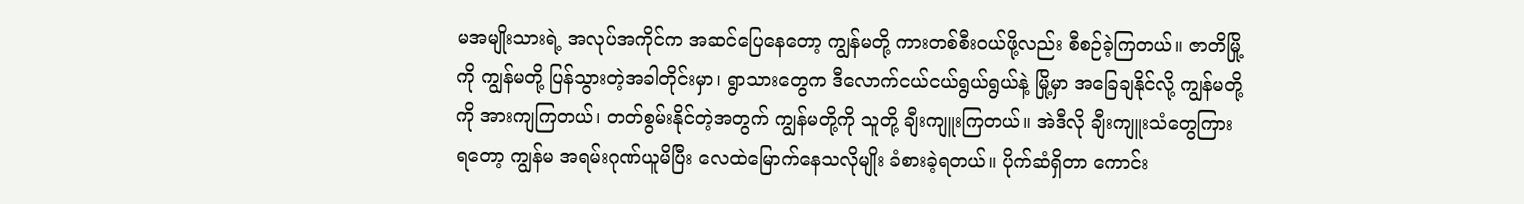မအမျိုးသားရဲ့ အလုပ်အကိုင်က အဆင်ပြေနေတော့ ကျွန်မတို့ ကားတစ်စီးဝယ်ဖို့လည်း စီစဉ်ခဲ့ကြတယ်။ ဇာတိမြို့ကို ကျွန်မတို့ ပြန်သွားတဲ့အခါတိုင်းမှာ၊ ရွာသားတွေက ဒီလောက်ငယ်ငယ်ရွယ်ရွယ်နဲ့ မြို့မှာ အခြေချနိုင်လို့ ကျွန်မတို့ကို အားကျကြတယ်၊ တတ်စွမ်းနိုင်တဲ့အတွက် ကျွန်မတို့ကို သူတို့ ချီးကျူးကြတယ်။ အဲဒီလို ချီးကျူးသံတွေကြားရတော့ ကျွန်မ အရမ်းဂုဏ်ယူမိပြီး လေထဲမြောက်နေသလိုမျိုး ခံစားခဲ့ရတယ်။ ပိုက်ဆံရှိတာ ကောင်း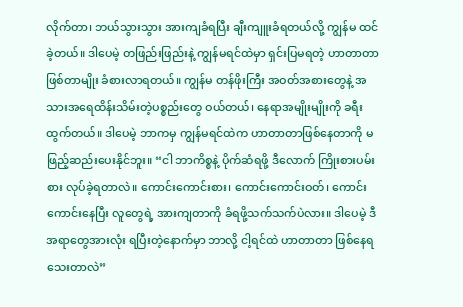လိုက်တာ၊ ဘယ်သွားသွား အားကျခံရပြီး ချီးကျူးခံရတယ်လို့ ကျွန်မ ထင်ခဲ့တယ်။ ဒါပေမဲ့ တဖြည်းဖြည်းနဲ့ ကျွန်မရင်ထဲမှာ ရှင်းပြမရတဲ့ ဟာတာတာဖြစ်တာမျိုး ခံစားလာရတယ်။ ကျွန်မ တန်ဖိုးကြီး အဝတ်အစားတွေနဲ့ အသားအရေထိန်းသိမ်းတဲ့ပစ္စည်းတွေ ဝယ်တယ်၊ နေရာအမျိုးမျိုးကို ခရီးထွက်တယ်။ ဒါပေမဲ့ ဘာကမှ ကျွန်မရင်ထဲက ဟာတာတာဖြစ်နေတာကို မဖြည့်ဆည်းပေးနိုင်ဘူး။ “ငါ ဘာကိစ္စနဲ့ ပိုက်ဆံရဖို့ ဒီလောက် ကြိုးစားပမ်းစား လုပ်ခဲ့ရတာလဲ။ ကောင်းကောင်းစား၊ ကောင်းကောင်းဝတ်၊ ကောင်းကောင်းနေပြီး လူတွေရဲ့ အားကျတာကို ခံရဖို့သက်သက်ပဲလား။ ဒါပေမဲ့ ဒီအရာတွေအားလုံး ရပြီးတဲ့နောက်မှာ ဘာလို့ ငါ့ရင်ထဲ ဟာတာတာ ဖြစ်နေရသေးတာလဲ”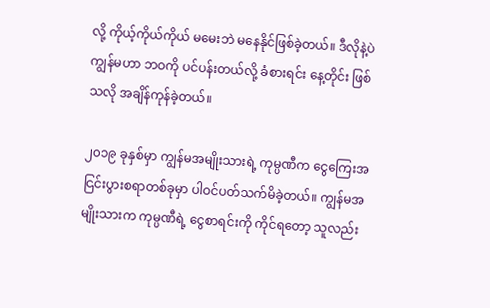လို့ ကိုယ့်ကိုယ်ကိုယ် မမေးဘဲ မနေနိုင်ဖြစ်ခဲ့တယ်။ ဒီလိုနဲ့ပဲ ကျွန်မဟာ ဘဝကို ပင်ပန်းတယ်လို့ ခံစားရင်း နေ့တိုင်း ဖြစ်သလို အချိန်ကုန်ခဲ့တယ်။

၂၀၁၉ ခုနှစ်မှာ ကျွန်မအမျိုးသားရဲ့ ကုမ္ပဏီက ငွေကြေးအငြင်းပွားစရာတစ်ခုမှာ ပါဝင်ပတ်သက်မိခဲ့တယ်။ ကျွန်မအမျိုးသားက ကုမ္ပဏီရဲ့ ငွေစာရင်းကို ကိုင်ရတော့ သူလည်း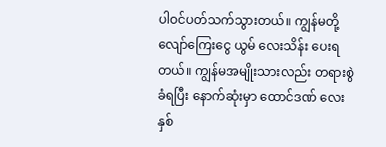ပါဝင်ပတ်သက်သွားတယ်။ ကျွန်မတို့ လျော်ကြေးငွေ ယွမ် လေးသိန်း ပေးရတယ်။ ကျွန်မအမျိုးသားလည်း တရားစွဲခံရပြီး နောက်ဆုံးမှာ ထောင်ဒဏ် လေးနှစ်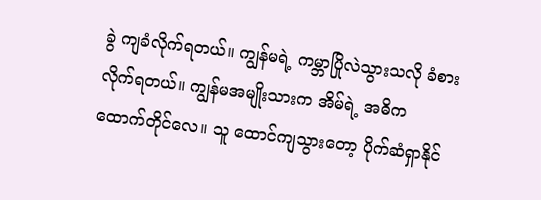ခွဲ ကျခံလိုက်ရတယ်။ ကျွန်မရဲ့ ကမ္ဘာပြိုလဲသွားသလို ခံစားလိုက်ရတယ်။ ကျွန်မအမျိုးသားက အိမ်ရဲ့ အဓိက ထောက်တိုင်လေ။ သူ ထောင်ကျသွားတော့ ပိုက်ဆံရှာနိုင်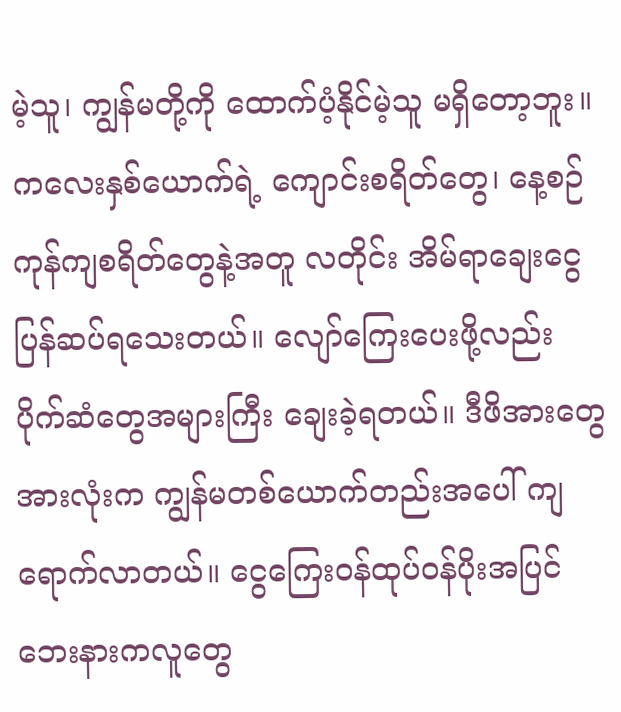မဲ့သူ၊ ကျွန်မတို့ကို ထောက်ပံ့နိုင်မဲ့သူ မရှိတော့ဘူး။ ကလေးနှစ်ယောက်ရဲ့ ကျောင်းစရိတ်တွေ၊ နေ့စဉ် ကုန်ကျစရိတ်တွေနဲ့အတူ လတိုင်း အိမ်ရာချေးငွေ ပြန်ဆပ်ရသေးတယ်။ လျော်ကြေးပေးဖို့လည်း ပိုက်ဆံတွေအများကြီး ချေးခဲ့ရတယ်။ ဒီဖိအားတွေအားလုံးက ကျွန်မတစ်ယောက်တည်းအပေါ် ကျရောက်လာတယ်။ ငွေကြေးဝန်ထုပ်ဝန်ပိုးအပြင် ဘေးနားကလူတွေ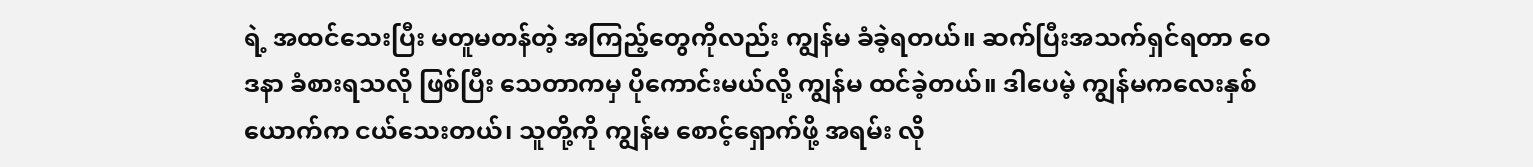ရဲ့ အထင်သေးပြီး မတူမတန်တဲ့ အကြည့်တွေကိုလည်း ကျွန်မ ခံခဲ့ရတယ်။ ဆက်ပြီးအသက်ရှင်ရတာ ဝေဒနာ ခံစားရသလို ဖြစ်ပြီး သေတာကမှ ပိုကောင်းမယ်လို့ ကျွန်မ ထင်ခဲ့တယ်။ ဒါပေမဲ့ ကျွန်မကလေးနှစ်ယောက်က ငယ်သေးတယ်၊ သူတို့ကို ကျွန်မ စောင့်ရှောက်ဖို့ အရမ်း လို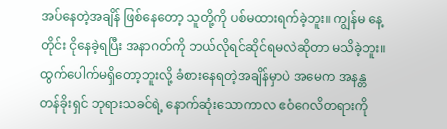အပ်နေတဲ့အချိန် ဖြစ်နေတော့ သူတို့ကို ပစ်မထားရက်ခဲ့ဘူး။ ကျွန်မ နေ့တိုင်း ငိုနေခဲ့ရပြီး အနာဂတ်ကို ဘယ်လိုရင်ဆိုင်ရမလဲဆိုတာ မသိခဲ့ဘူး။ ထွက်ပေါက်မရှိတော့ဘူးလို့ ခံစားနေရတဲ့အချိန်မှာပဲ အမေက အနန္တတန်ခိုးရှင် ဘုရားသခင်ရဲ့ နောက်ဆုံးသောကာလ ဧဝံဂေလိတရားကို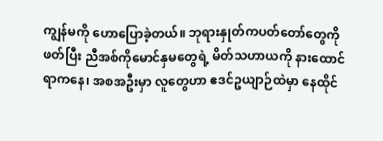ကျွန်မကို ဟောပြောခဲ့တယ်။ ဘုရားနှုတ်ကပတ်တော်တွေကို ဖတ်ပြီး ညီအစ်ကိုမောင်နှမတွေရဲ့ မိတ်သဟာယကို နားထောင်ရာကနေ၊ အစအဦးမှာ လူတွေဟာ ဧဒင်ဥယျာဉ်ထဲမှာ နေထိုင်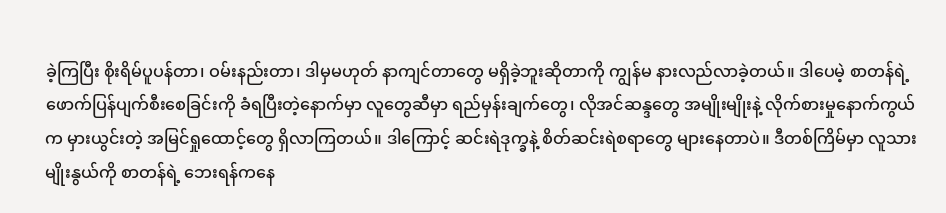ခဲ့ကြပြီး စိုးရိမ်ပူပန်တာ၊ ဝမ်းနည်းတာ၊ ဒါမှမဟုတ် နာကျင်တာတွေ မရှိခဲ့ဘူးဆိုတာကို ကျွန်မ နားလည်လာခဲ့တယ်။ ဒါပေမဲ့ စာတန်ရဲ့ ဖောက်ပြန်ပျက်စီးစေခြင်းကို ခံရပြီးတဲ့နောက်မှာ လူတွေဆီမှာ ရည်မှန်းချက်တွေ၊ လိုအင်ဆန္ဒတွေ အမျိုးမျိုးနဲ့ လိုက်စားမှုနောက်ကွယ်က မှားယွင်းတဲ့ အမြင်ရှုထောင့်တွေ ရှိလာကြတယ်။ ဒါကြောင့် ဆင်းရဲဒုက္ခနဲ့ စိတ်ဆင်းရဲစရာတွေ များနေတာပဲ။ ဒီတစ်ကြိမ်မှာ လူသားမျိုးနွယ်ကို စာတန်ရဲ့ ဘေးရန်ကနေ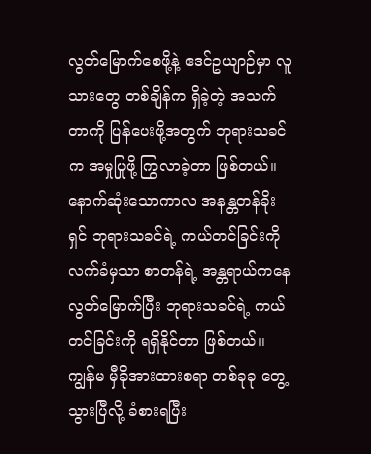လွတ်မြောက်စေဖို့နဲ့ ဧဒင်ဥယျာဉ်မှာ လူသားတွေ တစ်ချိန်က ရှိခဲ့တဲ့ အသက်တာကို ပြန်ပေးဖို့အတွက် ဘုရားသခင်က အမှုပြုဖို့ ကြွလာခဲ့တာ ဖြစ်တယ်။ နောက်ဆုံးသောကာလ အနန္တတန်ခိုးရှင် ဘုရားသခင်ရဲ့ ကယ်တင်ခြင်းကို လက်ခံမှသာ စာတန်ရဲ့ အန္တရာယ်ကနေ လွတ်မြောက်ပြီး ဘုရားသခင်ရဲ့ ကယ်တင်ခြင်းကို ရရှိနိုင်တာ ဖြစ်တယ်။ ကျွန်မ မှီခိုအားထားစရာ တစ်ခုခု တွေ့သွားပြီလို့ ခံစားရပြီး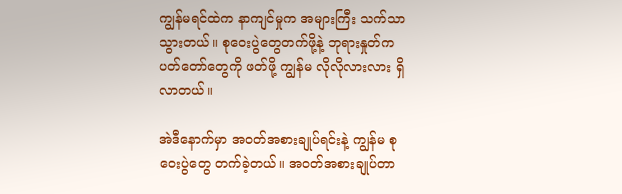ကျွန်မရင်ထဲက နာကျင်မှုက အများကြီး သက်သာသွားတယ်။ စုဝေးပွဲတွေတက်ဖို့နဲ့ ဘုရားနှုတ်ကပတ်တော်တွေကို ဖတ်ဖို့ ကျွန်မ လိုလိုလားလား ရှိလာတယ်။

အဲဒီနောက်မှာ အဝတ်အစားချုပ်ရင်းနဲ့ ကျွန်မ စုဝေးပွဲတွေ တက်ခဲ့တယ်။ အဝတ်အစားချုပ်တာ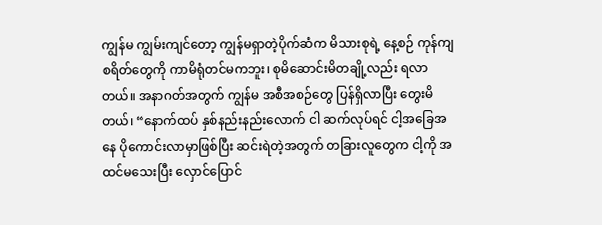ကျွန်မ ကျွမ်းကျင်တော့ ကျွန်မရှာတဲ့ပိုက်ဆံက မိသားစုရဲ့ နေ့စဉ် ကုန်ကျစရိတ်တွေကို ကာမိရုံတင်မကဘူး၊ စုမိဆောင်းမိတချို့လည်း ရလာတယ်။ အနာဂတ်အတွက် ကျွန်မ အစီအစဉ်တွေ ပြန်ရှိလာပြီး တွေးမိတယ်၊ “နောက်ထပ် နှစ်နည်းနည်းလောက် ငါ ဆက်လုပ်ရင် ငါ့အခြေအနေ ပိုကောင်းလာမှာဖြစ်ပြီး ဆင်းရဲတဲ့အတွက် တခြားလူတွေက ငါ့ကို အထင်မသေးပြီး လှောင်ပြောင်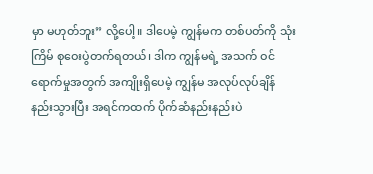မှာ မဟုတ်ဘူး” လို့ပေါ့။ ဒါပေမဲ့ ကျွန်မက တစ်ပတ်ကို သုံးကြိမ် စုဝေးပွဲတက်ရတယ်၊ ဒါက ကျွန်မရဲ့ အသက် ဝင်ရောက်မှုအတွက် အကျိုးရှိပေမဲ့ ကျွန်မ အလုပ်လုပ်ချိန် နည်းသွားပြီး အရင်ကထက် ပိုက်ဆံနည်းနည်းပဲ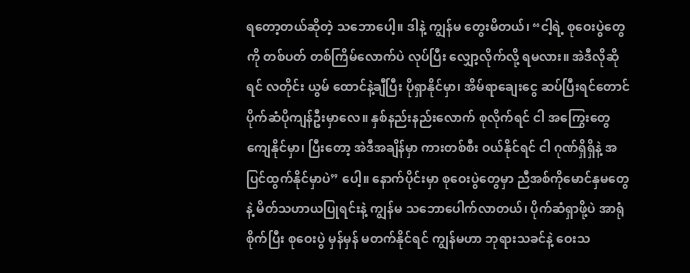ရတော့တယ်ဆိုတဲ့ သဘောပေါ့။ ဒါနဲ့ ကျွန်မ တွေးမိတယ်၊ “ငါ့ရဲ့ စုဝေးပွဲတွေကို တစ်ပတ် တစ်ကြိမ်လောက်ပဲ လုပ်ပြီး လျှော့လိုက်လို့ ရမလား။ အဲဒီလိုဆိုရင် လတိုင်း ယွမ် ထောင်နဲ့ချီပြီး ပိုရှာနိုင်မှာ၊ အိမ်ရာချေးငွေ ဆပ်ပြီးရင်တောင် ပိုက်ဆံပိုကျန်ဦးမှာလေ။ နှစ်နည်းနည်းလောက် စုလိုက်ရင် ငါ အကြွေးတွေ ကျေနိုင်မှာ၊ ပြီးတော့ အဲဒီအချိန်မှာ ကားတစ်စီး ဝယ်နိုင်ရင် ငါ ဂုဏ်ရှိရှိနဲ့ အပြင်ထွက်နိုင်မှာပဲ” ပေါ့။ နောက်ပိုင်းမှာ စုဝေးပွဲတွေမှာ ညီအစ်ကိုမောင်နှမတွေနဲ့ မိတ်သဟာယပြုရင်းနဲ့ ကျွန်မ သဘောပေါက်လာတယ်၊ ပိုက်ဆံရှာဖို့ပဲ အာရုံစိုက်ပြီး စုဝေးပွဲ မှန်မှန် မတက်နိုင်ရင် ကျွန်မဟာ ဘုရားသခင်နဲ့ ဝေးသ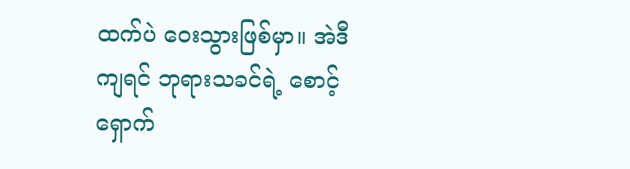ထက်ပဲ ဝေးသွားဖြစ်မှာ။ အဲဒီကျရင် ဘုရားသခင်ရဲ့ စောင့်ရှောက်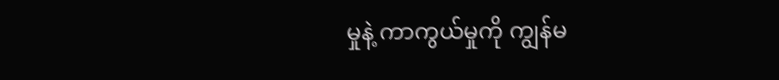မှုနဲ့ ကာကွယ်မှုကို ကျွန်မ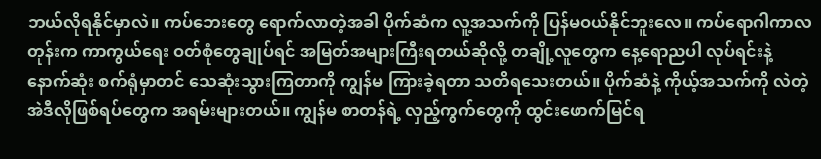ဘယ်လိုရနိုင်မှာလဲ။ ကပ်ဘေးတွေ ရောက်လာတဲ့အခါ ပိုက်ဆံက လူ့အသက်ကို ပြန်မဝယ်နိုင်ဘူးလေ။ ကပ်ရောဂါကာလတုန်းက ကာကွယ်ရေး ဝတ်စုံတွေချုပ်ရင် အမြတ်အများကြီးရတယ်ဆိုလို့ တချို့လူတွေက နေ့ရောညပါ လုပ်ရင်းနဲ့ နောက်ဆုံး စက်ရုံမှာတင် သေဆုံးသွားကြတာကို ကျွန်မ ကြားခဲ့ရတာ သတိရသေးတယ်။ ပိုက်ဆံနဲ့ ကိုယ့်အသက်ကို လဲတဲ့ အဲဒီလိုဖြစ်ရပ်တွေက အရမ်းများတယ်။ ကျွန်မ စာတန်ရဲ့ လှည့်ကွက်တွေကို ထွင်းဖောက်မြင်ရ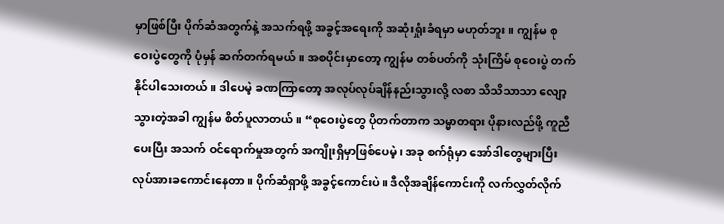မှာဖြစ်ပြီး ပိုက်ဆံအတွက်နဲ့ အသက်ရဖို့ အခွင့်အရေးကို အဆုံးရှုံးခံရမှာ မဟုတ်ဘူး။ ကျွန်မ စုဝေးပွဲတွေကို ပုံမှန် ဆက်တက်ရမယ်။ အစပိုင်းမှာတော့ ကျွန်မ တစ်ပတ်ကို သုံးကြိမ် စုဝေးပွဲ တက်နိုင်ပါသေးတယ်။ ဒါပေမဲ့ ခဏကြာတော့ အလုပ်လုပ်ချိန်နည်းသွားလို့ လစာ သိသိသာသာ လျော့သွားတဲ့အခါ ကျွန်မ စိတ်ပူလာတယ်။ “စုဝေးပွဲတွေ ပိုတက်တာက သမ္မာတရား ပိုနားလည်ဖို့ ကူညီပေးပြီး အသက် ဝင်ရောက်မှုအတွက် အကျိုးရှိမှာဖြစ်ပေမဲ့၊ အခု စက်ရုံမှာ အော်ဒါတွေများပြီး လုပ်အားခကောင်းနေတာ။ ပိုက်ဆံရှာဖို့ အခွင့်ကောင်းပဲ။ ဒီလိုအချိန်ကောင်းကို လက်လွှတ်လိုက်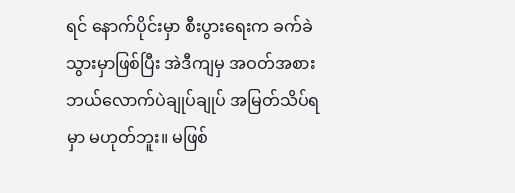ရင် နောက်ပိုင်းမှာ စီးပွားရေးက ခက်ခဲသွားမှာဖြစ်ပြီး အဲဒီကျမှ အဝတ်အစား ဘယ်လောက်ပဲချုပ်ချုပ် အမြတ်သိပ်ရမှာ မဟုတ်ဘူး။ မဖြစ်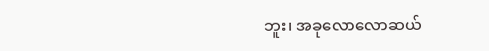ဘူး၊ အခုလောလောဆယ်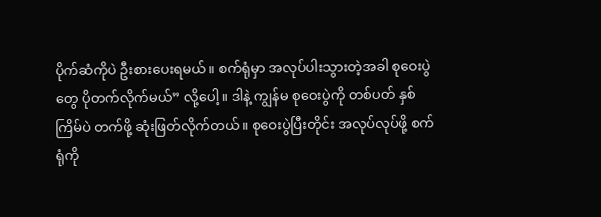ပိုက်ဆံကိုပဲ ဦးစားပေးရမယ်။ စက်ရုံမှာ အလုပ်ပါးသွားတဲ့အခါ စုဝေးပွဲတွေ ပိုတက်လိုက်မယ်” လို့ပေါ့။ ဒါနဲ့ ကျွန်မ စုဝေးပွဲကို တစ်ပတ် နှစ်ကြိမ်ပဲ တက်ဖို့ ဆုံးဖြတ်လိုက်တယ်။ စုဝေးပွဲပြီးတိုင်း အလုပ်လုပ်ဖို့ စက်ရုံကို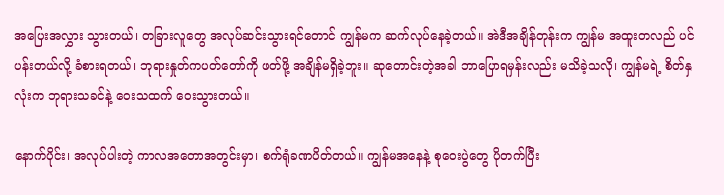အပြေးအလွှား သွားတယ်၊ တခြားလူတွေ အလုပ်ဆင်းသွားရင်တောင် ကျွန်မက ဆက်လုပ်နေခဲ့တယ်။ အဲဒီအချိန်တုန်းက ကျွန်မ အထူးတလည် ပင်ပန်းတယ်လို့ ခံစားရတယ်၊ ဘုရားနှုတ်ကပတ်တော်ကို ဖတ်ဖို့ အချိန်မရှိခဲ့ဘူး။ ဆုတောင်းတဲ့အခါ ဘာပြောရမှန်းလည်း မသိခဲ့သလို၊ ကျွန်မရဲ့ စိတ်နှလုံးက ဘုရားသခင်နဲ့ ဝေးသထက် ဝေးသွားတယ်။

နောက်ပိုင်း၊ အလုပ်ပါးတဲ့ ကာလအတောအတွင်းမှာ၊ စက်ရုံခဏပိတ်တယ်။ ကျွန်မအနေနဲ့ စုဝေးပွဲတွေ ပိုတက်ပြီး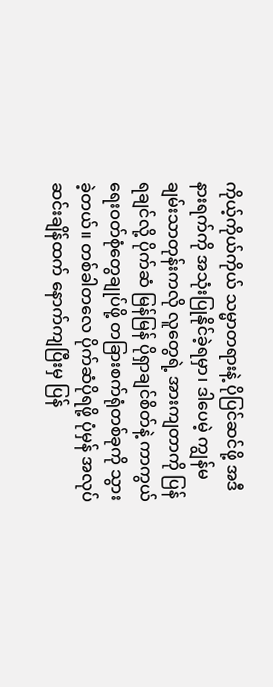ကိုယ့်ကိုယ်ကိုယ် သမ္မာတရားနဲ့ ပိုပြင်ဆင်ဖို့ အဒီနားရက်ကို အသုံးပြုနိုင်ခဲ့ရမှာ၊ ဒါပေမဲ့ ကျွန်မ ချမ်းသာတုန်းကလို လူတွေရဲ့ အားကျတာကို ပြန်ရချင်လို့ ပိုက်ဆံ မြန်မြန် ပိုရှာချင်စိတ်နဲ့ ကာကွယ်ရေးဝတ်စုံတွေချုပ်ဖို့ တခြားစက်ရုံတစ်ခုကို သွားခဲ့တယ်။ တစ်ခါတလေ ပိုက်ဆံပိုရဖို့ ပုံမှန် အလုပ်ဆင်းချိန်ထက် နောက်ကျပြီးမှ ပြန်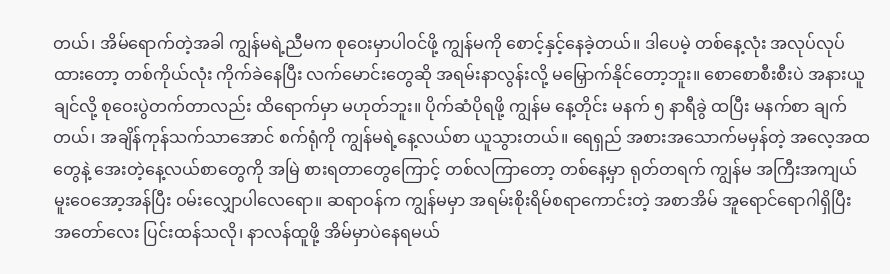တယ်၊ အိမ်ရောက်တဲ့အခါ ကျွန်မရဲ့ညီမက စုဝေးမှာပါဝင်ဖို့ ကျွန်မကို စောင့်နှင့်နေခဲ့တယ်။ ဒါပေမဲ့ တစ်နေ့လုံး အလုပ်လုပ်ထားတော့ တစ်ကိုယ်လုံး ကိုက်ခဲနေပြီး လက်မောင်းတွေဆို အရမ်းနာလွန်းလို့ မမြှောက်နိုင်တော့ဘူး။ စောစောစီးစီးပဲ အနားယူချင်လို့ စုဝေးပွဲတက်တာလည်း ထိရောက်မှာ မဟုတ်ဘူး။ ပိုက်ဆံပိုရဖို့ ကျွန်မ နေ့တိုင်း မနက် ၅ နာရီခွဲ ထပြီး မနက်စာ ချက်တယ်၊ အချိန်ကုန်သက်သာအောင် စက်ရုံကို ကျွန်မရဲ့နေ့လယ်စာ ယူသွားတယ်။ ရေရှည် အစားအသောက်မမှန်တဲ့ အလေ့အထတွေနဲ့ အေးတဲ့နေ့လယ်စာတွေကို အမြဲ စားရတာတွေကြောင့် တစ်လကြာတော့ တစ်နေ့မှာ ရုတ်တရက် ကျွန်မ အကြီးအကျယ် မူးဝေအော့အန်ပြီး ဝမ်းလျှောပါလေရော။ ဆရာဝန်က ကျွန်မမှာ အရမ်းစိုးရိမ်စရာကောင်းတဲ့ အစာအိမ် အူရောင်ရောဂါရှိပြီး အတော်လေး ပြင်းထန်သလို၊ နာလန်ထူဖို့ အိမ်မှာပဲနေရမယ်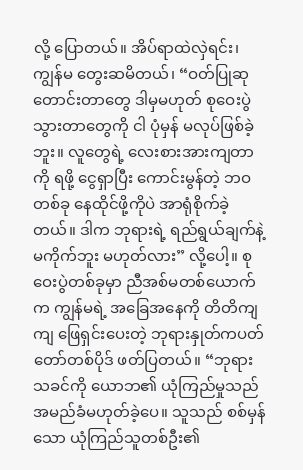လို့ ပြောတယ်။ အိပ်ရာထဲလှဲရင်း၊ ကျွန်မ တွေးဆမိတယ်၊ “ဝတ်ပြုဆုတောင်းတာတွေ ဒါမှမဟုတ် စုဝေးပွဲသွားတာတွေကို ငါ ပုံမှန် မလုပ်ဖြစ်ခဲ့ဘူး။ လူတွေရဲ့ လေးစားအားကျတာကို ရဖို့ ငွေရှာပြီး ကောင်းမွန်တဲ့ ဘဝတစ်ခု နေထိုင်ဖို့ကိုပဲ အာရုံစိုက်ခဲ့တယ်။ ဒါက ဘုရားရဲ့ ရည်ရွယ်ချက်နဲ့ မကိုက်ဘူး မဟုတ်လား” လို့ပေါ့။ စုဝေးပွဲတစ်ခုမှာ ညီအစ်မတစ်ယောက်က ကျွန်မရဲ့ အခြေအနေကို တိတိကျကျ ဖြေရှင်းပေးတဲ့ ဘုရားနှုတ်ကပတ်တော်တစ်ပိုဒ် ဖတ်ပြတယ်။ “ဘုရားသခင်ကို ယောဘ၏ ယုံကြည်မှုသည် အမည်ခံမဟုတ်ခဲ့ပေ။ သူသည် စစ်မှန်သော ယုံကြည်သူတစ်ဦး၏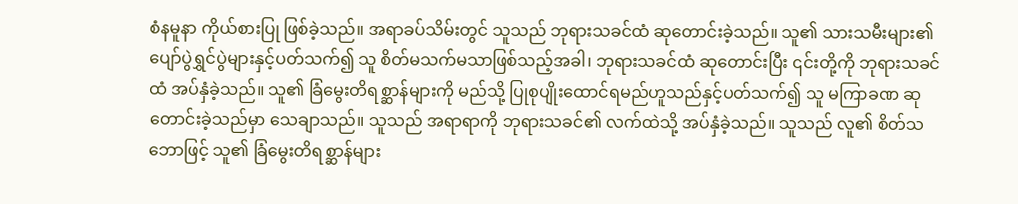စံနမူနာ ကိုယ်စားပြု ဖြစ်ခဲ့သည်။ အရာခပ်သိမ်းတွင် သူသည် ဘုရားသခင်ထံ ဆုတောင်းခဲ့သည်။ သူ၏ သားသမီးများ၏ ပျော်ပွဲရွှင်ပွဲများနှင့်ပတ်သက်၍ သူ စိတ်မသက်မသာဖြစ်သည့်အခါ၊ ဘုရားသခင်ထံ ဆုတောင်းပြီး ၎င်းတို့ကို ဘုရားသခင်ထံ အပ်နှံခဲ့သည်။ သူ၏ ခြံမွေးတိရစ္ဆာန်များကို မည်သို့ ပြုစုပျိုးထောင်ရမည်ဟူသည်နှင့်ပတ်သက်၍ သူ မကြာခဏ ဆုတောင်းခဲ့သည်မှာ သေချာသည်။ သူသည် အရာရာကို ဘုရားသခင်၏ လက်ထဲသို့ အပ်နှံခဲ့သည်။ သူသည် လူ၏ စိတ်သဘောဖြင့် သူ၏ ခြံမွေးတိရစ္ဆာန်များ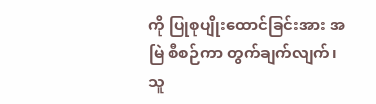ကို ပြုစုပျိုးထောင်ခြင်းအား အမြဲ စီစဉ်ကာ တွက်ချက်လျက်၊ သူ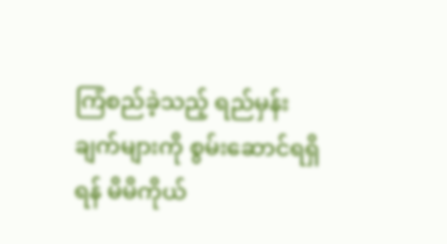ကြံစည်ခဲ့သည့် ရည်မှန်းချက်များကို စွမ်းဆောင်ရရှိရန် မိမိကိုယ်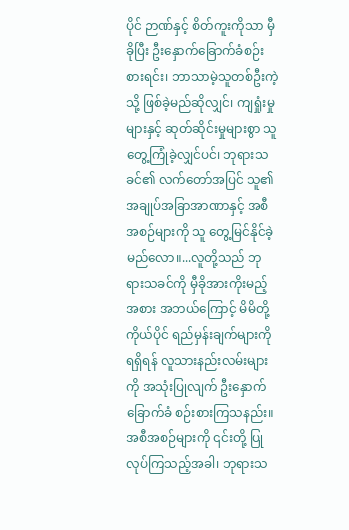ပိုင် ဉာဏ်နှင့် စိတ်ကူးကိုသာ မှီခိုပြီး ဦးနှောက်ခြောက်ခံစဉ်းစားရင်း၊ ဘာသာမဲ့သူတစ်ဦးကဲ့သို့ ဖြစ်ခဲ့မည်ဆိုလျှင်၊ ကျရှုံးမှုများနှင့် ဆုတ်ဆိုင်းမှုများစွာ သူ တွေ့ကြုံခဲ့လျှင်ပင်၊ ဘုရားသခင်၏ လက်တော်အပြင် သူ၏ အချုပ်အခြာအာဏာနှင့် အစီအစဉ်များကို သူ တွေ့မြင်နိုင်ခဲ့မည်လော။...လူတို့သည် ဘုရားသခင်ကို မှီခိုအားကိုးမည့်အစား အဘယ်ကြောင့် မိမိတို့ကိုယ်ပိုင် ရည်မှန်းချက်များကို ရရှိရန် လူသားနည်းလမ်းများကို အသုံးပြုလျက် ဦးနှောက်ခြောက်ခံ စဉ်းစားကြသနည်း။ အစီအစဉ်များကို ၎င်းတို့ ပြုလုပ်ကြသည့်အခါ၊ ဘုရားသ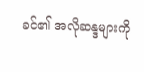ခင်၏ အလိုဆန္ဒများကို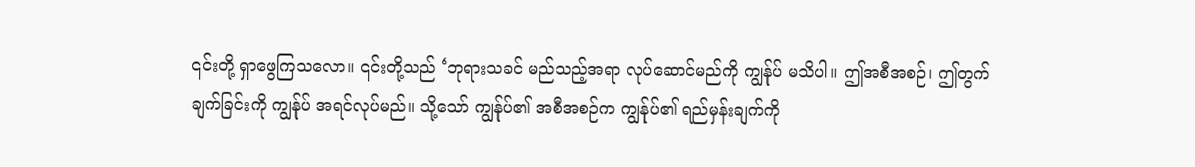၎င်းတို့ ရှာဖွေကြသလော။ ၎င်းတို့သည် ‘ဘုရားသခင် မည်သည့်အရာ လုပ်ဆောင်မည်ကို ကျွန်ုပ် မသိပါ။ ဤအစီအစဉ်၊ ဤတွက်ချက်ခြင်းကို ကျွန်ုပ် အရင်လုပ်မည်။ သို့သော် ကျွန်ုပ်၏ အစီအစဉ်က ကျွန်ုပ်၏ ရည်မှန်းချက်ကို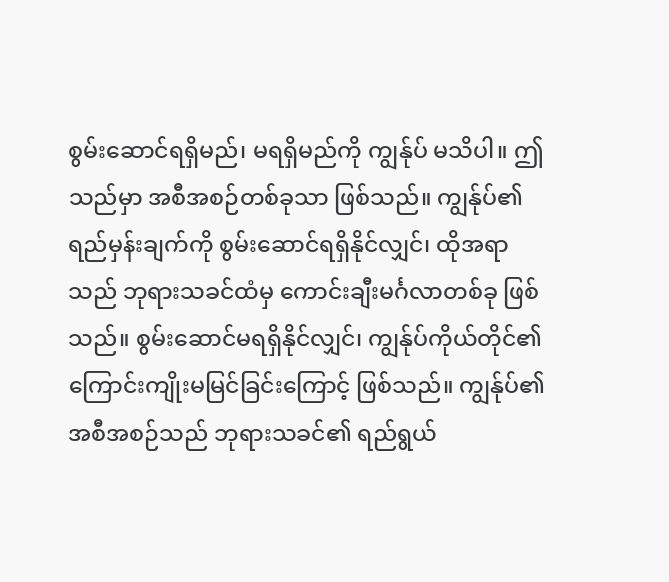စွမ်းဆောင်ရရှိမည်၊ မရရှိမည်ကို ကျွန်ုပ် မသိပါ။ ဤသည်မှာ အစီအစဉ်တစ်ခုသာ ဖြစ်သည်။ ကျွန်ုပ်၏ ရည်မှန်းချက်ကို စွမ်းဆောင်ရရှိနိုင်လျှင်၊ ထိုအရာသည် ဘုရားသခင်ထံမှ ကောင်းချီးမင်္ဂလာတစ်ခု ဖြစ်သည်။ စွမ်းဆောင်မရရှိနိုင်လျှင်၊ ကျွန်ုပ်ကိုယ်တိုင်၏ ကြောင်းကျိုးမမြင်ခြင်းကြောင့် ဖြစ်သည်။ ကျွန်ုပ်၏ အစီအစဉ်သည် ဘုရားသခင်၏ ရည်ရွယ်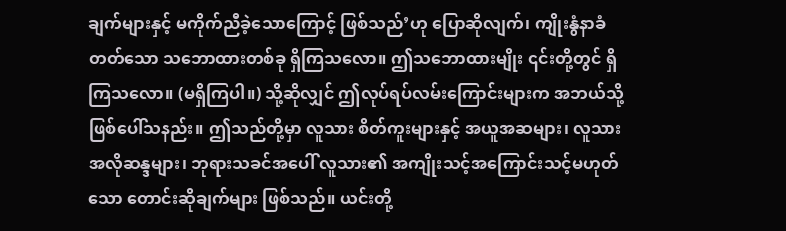ချက်များနှင့် မကိုက်ညီခဲ့သောကြောင့် ဖြစ်သည်’ဟု ပြောဆိုလျက်၊ ကျိုးနွံနာခံတတ်သော သဘောထားတစ်ခု ရှိကြသလော။ ဤသဘောထားမျိုး ၎င်းတို့တွင် ရှိကြသလော။ (မရှိကြပါ။) သို့ဆိုလျှင် ဤလုပ်ရပ်လမ်းကြောင်းများက အဘယ်သို့ ဖြစ်ပေါ်သနည်း။ ဤသည်တို့မှာ လူသား စိတ်ကူးများနှင့် အယူအဆများ၊ လူသား အလိုဆန္ဒများ၊ ဘုရားသခင်အပေါ် လူသား၏ အကျိုးသင့်အကြောင်းသင့်မဟုတ်သော တောင်းဆိုချက်များ ဖြစ်သည်။ ယင်းတို့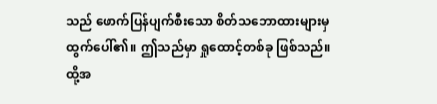သည် ဖောက်ပြန်ပျက်စီးသော စိတ်သဘောထားများမှ ထွက်ပေါ်၏။ ဤသည်မှာ ရှုထောင့်တစ်ခု ဖြစ်သည်။ ထို့အ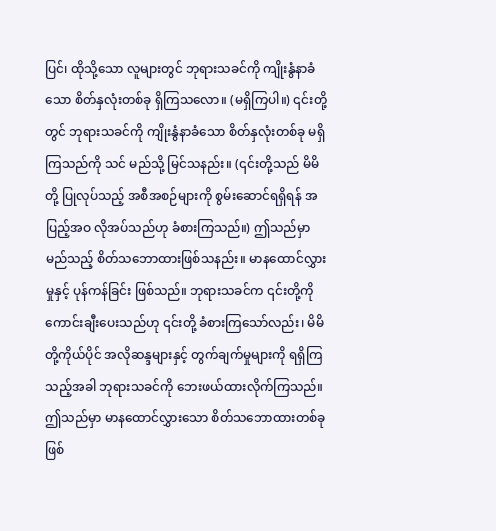ပြင်၊ ထိုသို့သော လူများတွင် ဘုရားသခင်ကို ကျိုးနွံနာခံသော စိတ်နှလုံးတစ်ခု ရှိကြသလော။ (မရှိကြပါ။) ၎င်းတို့တွင် ဘုရားသခင်ကို ကျိုးနွံနာခံသော စိတ်နှလုံးတစ်ခု မရှိကြသည်ကို သင် မည်သို့ မြင်သနည်း။ (၎င်းတို့သည် မိမိတို့ ပြုလုပ်သည့် အစီအစဉ်များကို စွမ်းဆောင်ရရှိရန် အပြည့်အဝ လိုအပ်သည်ဟု ခံစားကြသည်။) ဤသည်မှာ မည်သည့် စိတ်သဘောထားဖြစ်သနည်း။ မာနထောင်လွှားမှုနှင့် ပုန်ကန်ခြင်း ဖြစ်သည်။ ဘုရားသခင်က ၎င်းတို့ကို ကောင်းချီးပေးသည်ဟု ၎င်းတို့ ခံစားကြသော်လည်း၊ မိမိတို့ကိုယ်ပိုင် အလိုဆန္ဒများနှင့် တွက်ချက်မှုများကို ရရှိကြသည့်အခါ ဘုရားသခင်ကို ဘေးဖယ်ထားလိုက်ကြသည်။ ဤသည်မှာ မာနထောင်လွှားသော စိတ်သဘောထားတစ်ခု ဖြစ်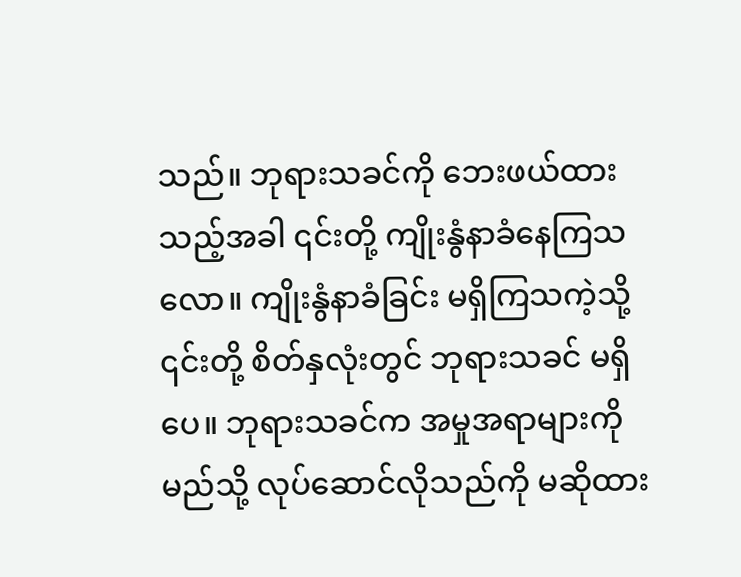သည်။ ဘုရားသခင်ကို ဘေးဖယ်ထားသည့်အခါ ၎င်းတို့ ကျိုးနွံနာခံနေကြသလော။ ကျိုးနွံနာခံခြင်း မရှိကြသကဲ့သို့ ၎င်းတို့ စိတ်နှလုံးတွင် ဘုရားသခင် မရှိပေ။ ဘုရားသခင်က အမှုအရာများကို မည်သို့ လုပ်ဆောင်လိုသည်ကို မဆိုထား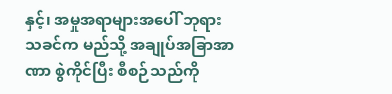နှင့်၊ အမှုအရာများအပေါ် ဘုရားသခင်က မည်သို့ အချုပ်အခြာအာဏာ စွဲကိုင်ပြီး စီစဉ်သည်ကို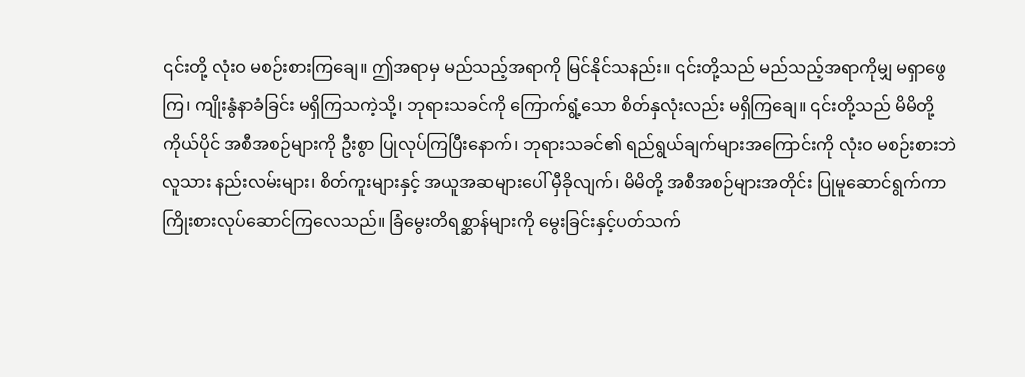၎င်းတို့ လုံးဝ မစဉ်းစားကြချေ။ ဤအရာမှ မည်သည့်အရာကို မြင်နိုင်သနည်း။ ၎င်းတို့သည် မည်သည့်အရာကိုမျှ မရှာဖွေကြ၊ ကျိုးနွံနာခံခြင်း မရှိကြသကဲ့သို့၊ ဘုရားသခင်ကို ကြောက်ရွံ့သော စိတ်နှလုံးလည်း မရှိကြချေ။ ၎င်းတို့သည် မိမိတို့ကိုယ်ပိုင် အစီအစဉ်များကို ဦးစွာ ပြုလုပ်ကြပြီးနောက်၊ ဘုရားသခင်၏ ရည်ရွယ်ချက်များအကြောင်းကို လုံးဝ မစဉ်းစားဘဲ လူသား နည်းလမ်းများ၊ စိတ်ကူးများနှင့် အယူအဆများပေါ် မှီခိုလျက်၊ မိမိတို့ အစီအစဉ်များအတိုင်း ပြုမူဆောင်ရွက်ကာ ကြိုးစားလုပ်ဆောင်ကြလေသည်။ ခြံမွေးတိရစ္ဆာန်များကို မွေးခြင်းနှင့်ပတ်သက်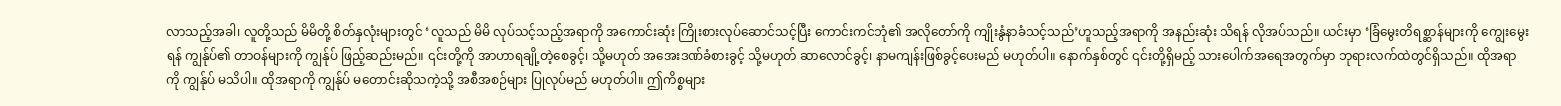လာသည့်အခါ၊ လူတို့သည် မိမိတို့ စိတ်နှလုံးများတွင် ‘လူသည် မိမိ လုပ်သင့်သည့်အရာကို အကောင်းဆုံး ကြိုးစားလုပ်ဆောင်သင့်ပြီး ကောင်းကင်ဘုံ၏ အလိုတော်ကို ကျိုးနွံနာခံသင့်သည်’ဟူသည့်အရာကို အနည်းဆုံး သိရန် လိုအပ်သည်။ ယင်းမှာ ‘ခြံမွေးတိရစ္ဆာန်များကို ကျွေးမွေးရန် ကျွန်ုပ်၏ တာဝန်များကို ကျွန်ုပ် ဖြည့်ဆည်းမည်။ ၎င်းတို့ကို အာဟာရချို့တဲ့စေခွင့်၊ သို့မဟုတ် အအေးဒဏ်ခံစားခွင့် သို့မဟုတ် ဆာလောင်ခွင့်၊ နာမကျန်းဖြစ်ခွင့်ပေးမည် မဟုတ်ပါ။ နောက်နှစ်တွင် ၎င်းတို့ရှိမည့် သားပေါက်အရေအတွက်မှာ ဘုရားလက်ထဲတွင်ရှိသည်။ ထိုအရာကို ကျွန်ုပ် မသိပါ။ ထိုအရာကို ကျွန်ုပ် မတောင်းဆိုသကဲ့သို့ အစီအစဉ်များ ပြုလုပ်မည် မဟုတ်ပါ။ ဤကိစ္စများ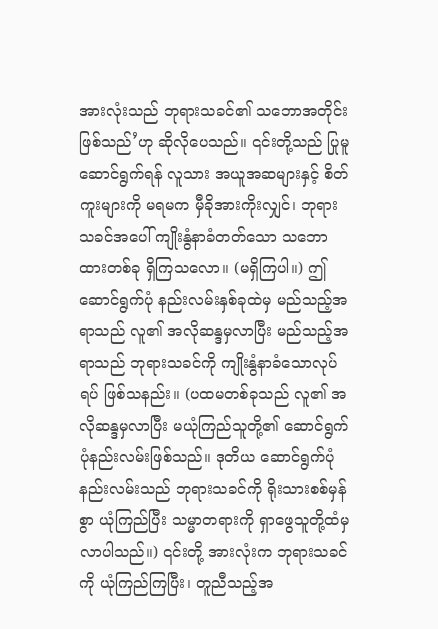အားလုံးသည် ဘုရားသခင်၏ သဘောအတိုင်း ဖြစ်သည်’ဟု ဆိုလိုပေသည်။ ၎င်းတို့သည် ပြုမူဆောင်ရွက်ရန် လူသား အယူအဆများနှင့် စိတ်ကူးများကို မရမက မှီခိုအားကိုးလျှင်၊ ဘုရားသခင်အပေါ် ကျိုးနွံနာခံတတ်သော သဘောထားတစ်ခု ရှိကြသလော။ (မရှိကြပါ။) ဤဆောင်ရွက်ပုံ နည်းလမ်းနှစ်ခုထဲမှ မည်သည့်အရာသည် လူ၏ အလိုဆန္ဒမှလာပြီး မည်သည့်အရာသည် ဘုရားသခင်ကို ကျိုးနွံနာခံသောလုပ်ရပ် ဖြစ်သနည်း။ (ပထမတစ်ခုသည် လူ၏ အလိုဆန္ဒမှလာပြီး မယုံကြည်သူတို့၏ ဆောင်ရွက်ပုံနည်းလမ်းဖြစ်သည်။ ဒုတိယ ဆောင်ရွက်ပုံနည်းလမ်းသည် ဘုရားသခင်ကို ရိုးသားစစ်မှန်စွာ ယုံကြည်ပြီး သမ္မာတရားကို ရှာဖွေသူတို့ထံမှ လာပါသည်။) ၎င်းတို့ အားလုံးက ဘုရားသခင်ကို ယုံကြည်ကြပြီး၊ တူညီသည့်အ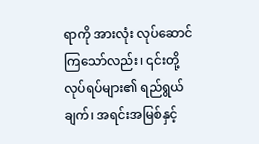ရာကို အားလုံး လုပ်ဆောင်ကြသော်လည်း၊ ၎င်းတို့ လုပ်ရပ်များ၏ ရည်ရွယ်ချက်၊ အရင်းအမြစ်နှင့်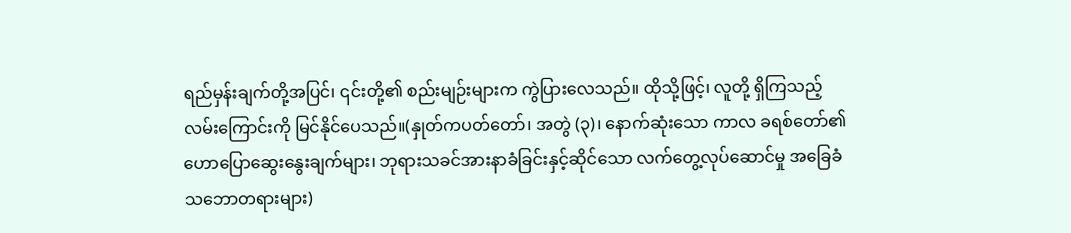ရည်မှန်းချက်တို့အပြင်၊ ၎င်းတို့၏ စည်းမျဉ်းများက ကွဲပြားလေသည်။ ထိုသို့ဖြင့်၊ လူတို့ ရှိကြသည့် လမ်းကြောင်းကို မြင်နိုင်ပေသည်။(နှုတ်ကပတ်တော်၊ အတွဲ (၃)၊ နောက်ဆုံးသော ကာလ ခရစ်တော်၏ ဟောပြောဆွေးနွေးချက်များ၊ ဘုရားသခင်အားနာခံခြင်းနှင့်ဆိုင်သော လက်တွေ့လုပ်ဆောင်မှု အခြေခံသဘောတရားများ)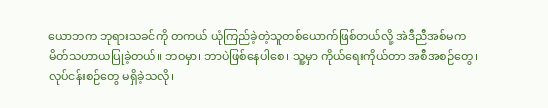ယောဘက ဘုရားသခင်ကို တကယ် ယုံကြည်ခဲ့တဲ့သူတစ်ယောက်ဖြစ်တယ်လို့ အဲဒီညီအစ်မက မိတ်သဟာယပြုခဲ့တယ်။ ဘဝမှာ၊ ဘာပဲဖြစ်နေပါစေ၊ သူ့မှာ ကိုယ်ရေးကိုယ်တာ အစီအစဉ်တွေ၊ လုပ်ငန်းစဉ်တွေ မရှိခဲ့သလို၊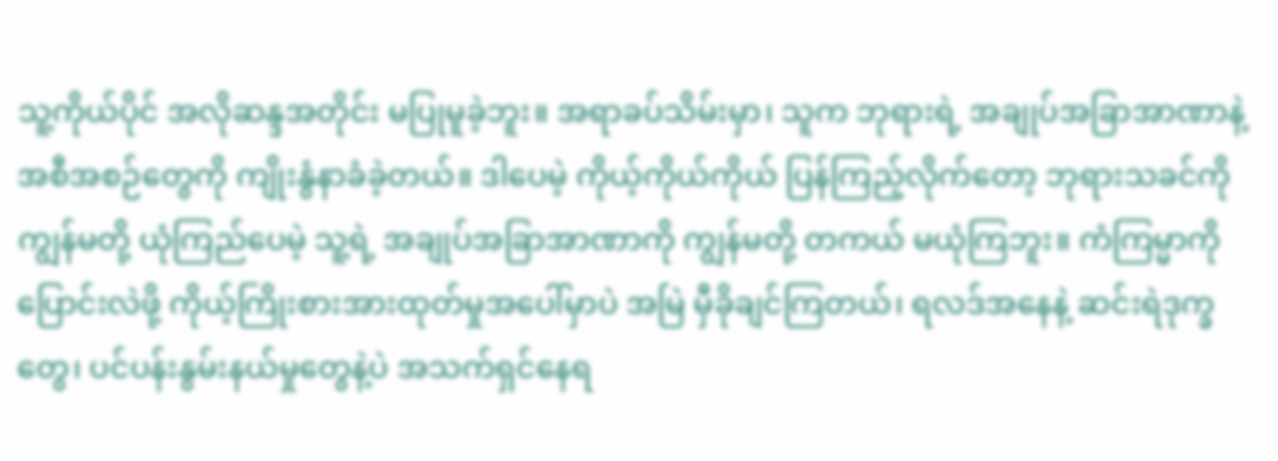သူ့ကိုယ်ပိုင် အလိုဆန္ဒအတိုင်း မပြုမူခဲ့ဘူး။ အရာခပ်သိမ်းမှာ၊ သူက ဘုရားရဲ့ အချုပ်အခြာအာဏာနဲ့ အစီအစဉ်တွေကို ကျိုးနွံနာခံခဲ့တယ်။ ဒါပေမဲ့ ကိုယ့်ကိုယ်ကိုယ် ပြန်ကြည့်လိုက်တော့ ဘုရားသခင်ကို ကျွန်မတို့ ယုံကြည်ပေမဲ့ သူ့ရဲ့ အချုပ်အခြာအာဏာကို ကျွန်မတို့ တကယ် မယုံကြဘူး။ ကံကြမ္မာကို ပြောင်းလဲဖို့ ကိုယ့်ကြိုးစားအားထုတ်မှုအပေါ်မှာပဲ အမြဲ မှီခိုချင်ကြတယ်၊ ရလဒ်အနေနဲ့ ဆင်းရဲဒုက္ခတွေ၊ ပင်ပန်းနွမ်းနယ်မှုတွေနဲ့ပဲ အသက်ရှင်နေရ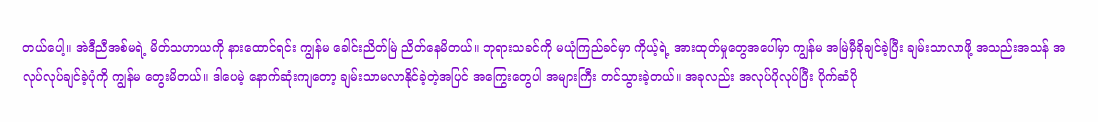တယ်ပေါ့။ အဲဒီညီအစ်မရဲ့ မိတ်သဟာယကို နားထောင်ရင်း ကျွန်မ ခေါင်းညိတ်မြဲ ညိတ်နေမိတယ်။ ဘုရားသခင်ကို မယုံကြည်ခင်မှာ ကိုယ့်ရဲ့ အားထုတ်မှုတွေအပေါ်မှာ ကျွန်မ အမြဲမှီခိုချင်ခဲ့ပြီး ချမ်းသာလာဖို့ အသည်းအသန် အလုပ်လုပ်ချင်ခဲ့ပုံကို ကျွန်မ တွေးမိတယ်။ ဒါပေမဲ့ နောက်ဆုံးကျတော့ ချမ်းသာမလာနိုင်ခဲ့တဲ့အပြင် အကြွေးတွေပါ အများကြီး တင်သွားခဲ့တယ်။ အခုလည်း အလုပ်ပိုလုပ်ပြီး ပိုက်ဆံပို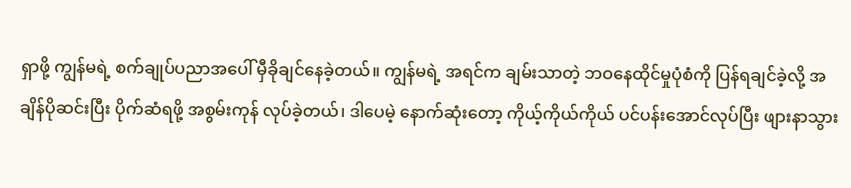ရှာဖို့ ကျွန်မရဲ့ စက်ချုပ်ပညာအပေါ် မှီခိုချင်နေခဲ့တယ်။ ကျွန်မရဲ့ အရင်က ချမ်းသာတဲ့ ဘဝနေထိုင်မှုပုံစံကို ပြန်ရချင်ခဲ့လို့ အချိန်ပိုဆင်းပြီး ပိုက်ဆံရဖို့ အစွမ်းကုန် လုပ်ခဲ့တယ်၊ ဒါပေမဲ့ နောက်ဆုံးတော့ ကိုယ့်ကိုယ်ကိုယ် ပင်ပန်းအောင်လုပ်ပြီး ဖျားနာသွား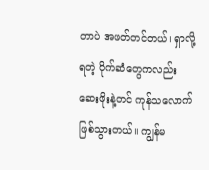တာပဲ အဖတ်တင်တယ်၊ ရှာလို့ရတဲ့ ပိုက်ဆံတွေကလည်း ဆေးဖိုးနဲ့တင် ကုန်သလောက် ဖြစ်သွားတယ်။ ကျွန်မ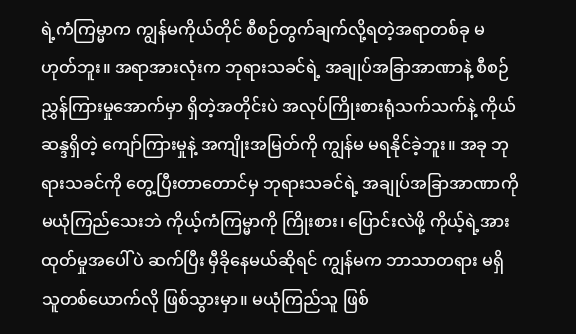ရဲ့ကံကြမ္မာက ကျွန်မကိုယ်တိုင် စီစဉ်တွက်ချက်လို့ရတဲ့အရာတစ်ခု မဟုတ်ဘူး။ အရာအားလုံးက ဘုရားသခင်ရဲ့ အချုပ်အခြာအာဏာနဲ့ စီစဉ်ညွှန်ကြားမှုအောက်မှာ ရှိတဲ့အတိုင်းပဲ အလုပ်ကြိုးစားရုံသက်သက်နဲ့ ကိုယ်ဆန္ဒရှိတဲ့ ကျော်ကြားမှုနဲ့ အကျိုးအမြတ်ကို ကျွန်မ မရနိုင်ခဲ့ဘူး။ အခု ဘုရားသခင်ကို တွေ့ပြီးတာတောင်မှ ဘုရားသခင်ရဲ့ အချုပ်အခြာအာဏာကို မယုံကြည်သေးဘဲ ကိုယ့်ကံကြမ္မာကို ကြိုးစား၊ ပြောင်းလဲဖို့ ကိုယ့်ရဲ့အားထုတ်မှုအပေါ်ပဲ ဆက်ပြီး မှီခိုနေမယ်ဆိုရင် ကျွန်မက ဘာသာတရား မရှိသူတစ်ယောက်လို ဖြစ်သွားမှာ။ မယုံကြည်သူ ဖြစ်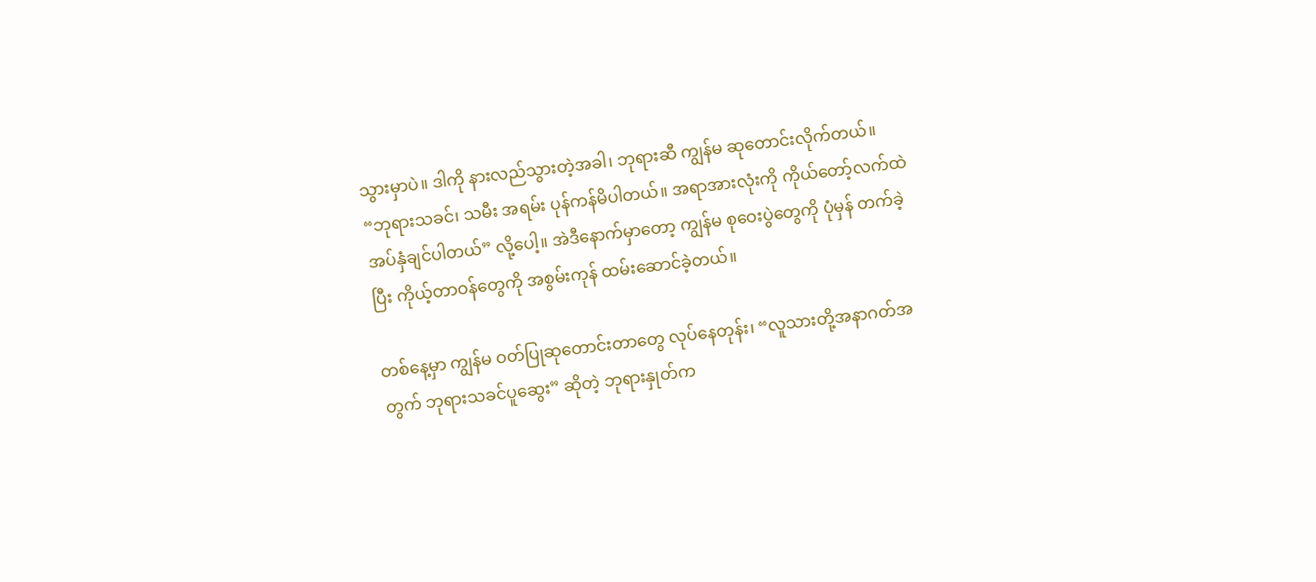သွားမှာပဲ။ ဒါကို နားလည်သွားတဲ့အခါ၊ ဘုရားဆီ ကျွန်မ ဆုတောင်းလိုက်တယ်။ “ဘုရားသခင်၊ သမီး အရမ်း ပုန်ကန်မိပါတယ်။ အရာအားလုံးကို ကိုယ်တော့်လက်ထဲ အပ်နှံချင်ပါတယ်” လို့ပေါ့။ အဲဒီနောက်မှာတော့ ကျွန်မ စုဝေးပွဲတွေကို ပုံမှန် တက်ခဲ့ပြီး ကိုယ့်တာဝန်တွေကို အစွမ်းကုန် ထမ်းဆောင်ခဲ့တယ်။

တစ်နေ့မှာ ကျွန်မ ဝတ်ပြုဆုတောင်းတာတွေ လုပ်နေတုန်း၊ “လူသားတို့အနာဂတ်အတွက် ဘုရားသခင်ပူဆွေး” ဆိုတဲ့ ဘုရားနှုတ်က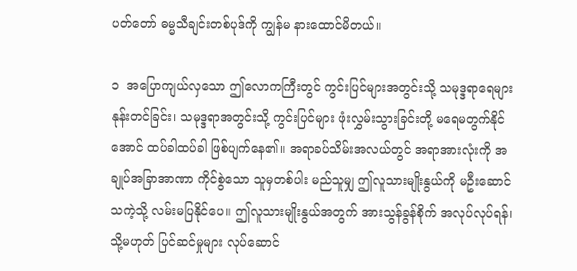ပတ်တော် ဓမ္မသီချင်းတစ်ပုဒ်ကို ကျွန်မ နားထောင်မိတယ်။

၁  အပြောကျယ်လှသော ဤလောကကြီးတွင် ကွင်းပြင်များအတွင်းသို့ သမုဒ္ဒရာရေများ နုန်းတင်ခြင်း၊ သမုဒ္ဒရာအတွင်းသို့ ကွင်းပြင်များ ဖုံးလွှမ်းသွားခြင်းတို့ မရေမတွက်နိုင်အောင် ထပ်ခါထပ်ခါ ဖြစ်ပျက်နေ၏။ အရာခပ်သိမ်းအလယ်တွင် အရာအားလုံးကို အချုပ်အခြာအာဏာ ကိုင်စွဲသော သူမှတစ်ပါး မည်သူမျှ ဤလူသားမျိုးနွယ်ကို မဦးဆောင်သကဲ့သို့ လမ်းမပြနိုင်ပေ။ ဤလူသားမျိုးနွယ်အတွက် အားသွန်ခွန်စိုက် အလုပ်လုပ်ရန်၊ သို့မဟုတ် ပြင်ဆင်မှုများ လုပ်ဆောင်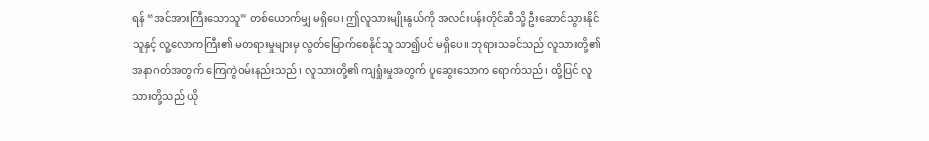ရန် “အင်အားကြီးသောသူ” တစ်ယောက်မျှ မရှိပေ၊ ဤလူသားမျိုးနွယ်ကို အလင်းပန်းတိုင်ဆီသို့ ဦးဆောင်သွားနိုင်သူနှင့် လူ့လောကကြီး၏ မတရားမှုများမှ လွတ်မြောက်စေနိုင်သူ သာ၍ပင် မရှိပေ။ ဘုရားသခင်သည် လူသားတို့၏ အနာဂတ်အတွက် ကြေကွဲဝမ်းနည်းသည်၊ လူသားတို့၏ ကျရှုံးမှုအတွက် ပူဆွေးသောက ရောက်သည်၊ ထို့ပြင် လူသားတို့သည် ယို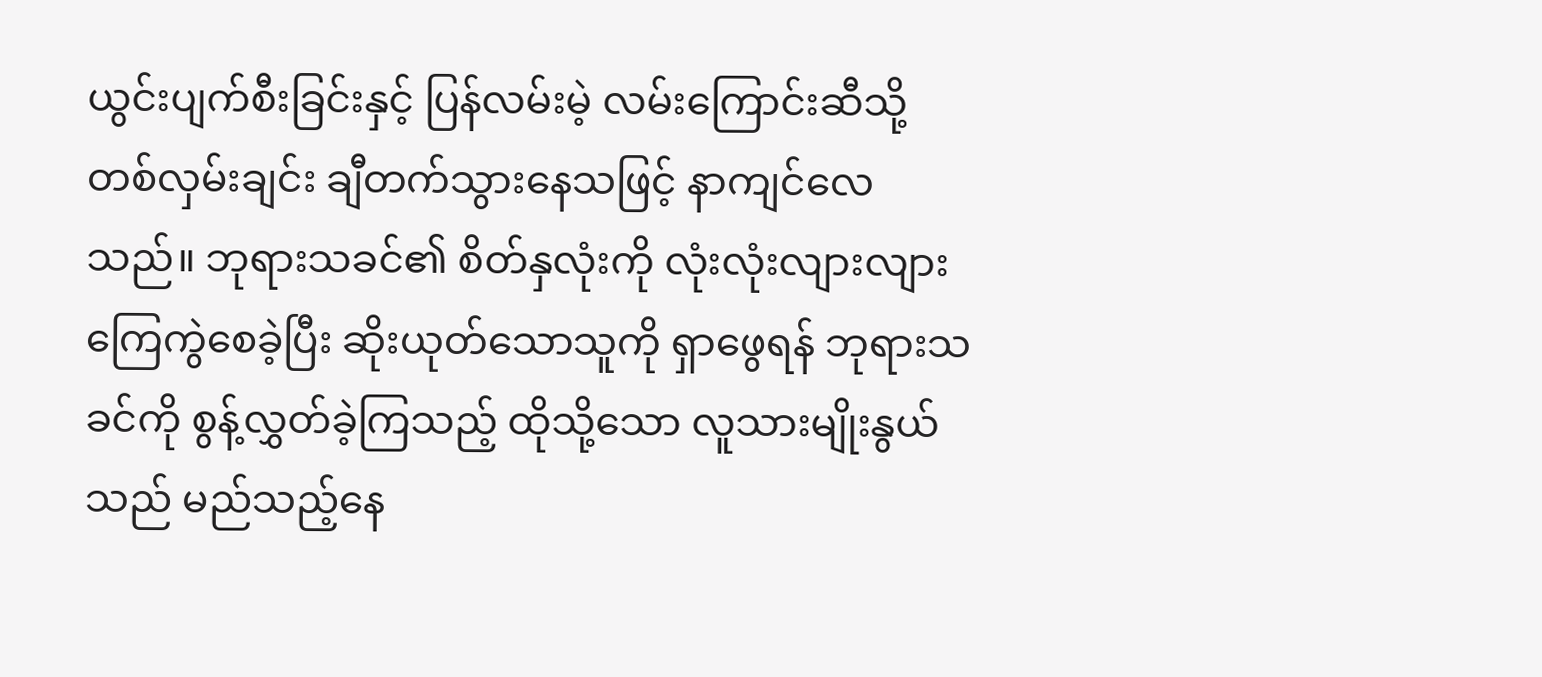ယွင်းပျက်စီးခြင်းနှင့် ပြန်လမ်းမဲ့ လမ်းကြောင်းဆီသို့ တစ်လှမ်းချင်း ချီတက်သွားနေသဖြင့် နာကျင်လေသည်။ ဘုရားသခင်၏ စိတ်နှလုံးကို လုံးလုံးလျားလျား ကြေကွဲစေခဲ့ပြီး ဆိုးယုတ်သောသူကို ရှာဖွေရန် ဘုရားသခင်ကို စွန့်လွှတ်ခဲ့ကြသည့် ထိုသို့သော လူသားမျိုးနွယ်သည် မည်သည့်နေ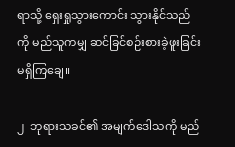ရာသို့ ရှေးရှုသွားကောင်း သွားနိုင်သည်ကို မည်သူကမျှ ဆင်ခြင်စဉ်းစားခဲ့ဖူးခြင်း မရှိကြချေ။

၂  ဘုရားသခင်၏ အမျက်ဒေါသကို မည်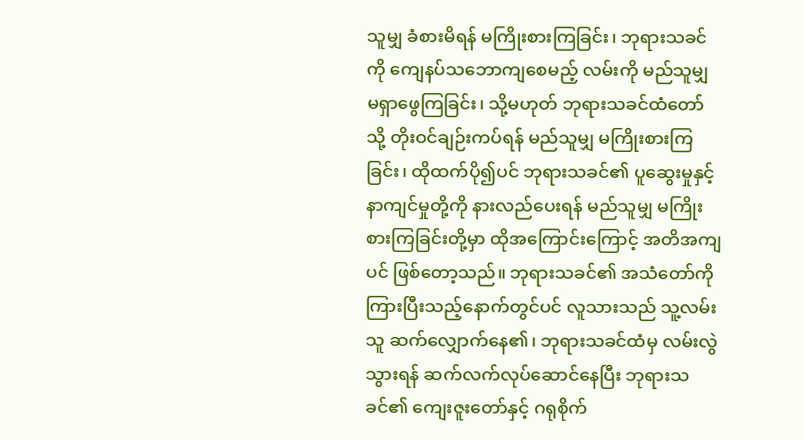သူမျှ ခံစားမိရန် မကြိုးစားကြခြင်း၊ ဘုရားသခင်ကို ကျေနပ်သဘောကျစေမည့် လမ်းကို မည်သူမျှ မရှာဖွေကြခြင်း၊ သို့မဟုတ် ဘုရားသခင်ထံတော်သို့ တိုးဝင်ချဉ်းကပ်ရန် မည်သူမျှ မကြိုးစားကြခြင်း၊ ထိုထက်ပို၍ပင် ဘုရားသခင်၏ ပူဆွေးမှုနှင့် နာကျင်မှုတို့ကို နားလည်ပေးရန် မည်သူမျှ မကြိုးစားကြခြင်းတို့မှာ ထိုအကြောင်းကြောင့် အတိအကျပင် ဖြစ်တော့သည်။ ဘုရားသခင်၏ အသံတော်ကို ကြားပြီးသည့်နောက်တွင်ပင် လူသားသည် သူ့လမ်းသူ ဆက်လျှောက်နေ၏၊ ဘုရားသခင်ထံမှ လမ်းလွဲသွားရန် ဆက်လက်လုပ်ဆောင်နေပြီး ဘုရားသခင်၏ ကျေးဇူးတော်နှင့် ဂရုစိုက်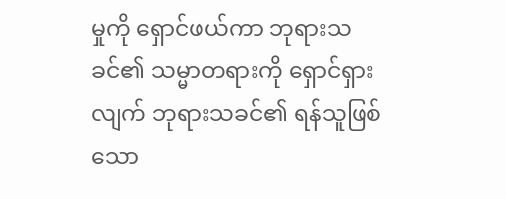မှုကို ရှောင်ဖယ်ကာ ဘုရားသခင်၏ သမ္မာတရားကို ရှောင်ရှားလျက် ဘုရားသခင်၏ ရန်သူဖြစ်သော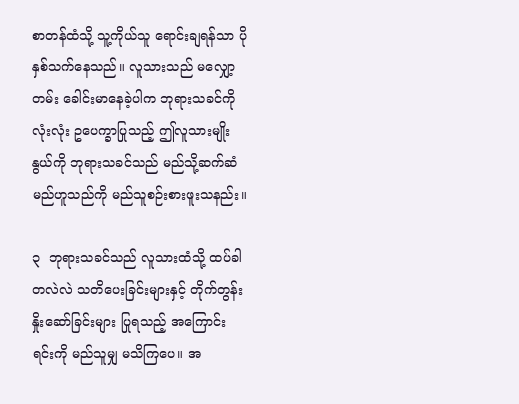စာတန်ထံသို့ သူ့ကိုယ်သူ ရောင်းချရန်သာ ပိုနှစ်သက်နေသည်။ လူသားသည် မလျှော့တမ်း ခေါင်းမာနေခဲ့ပါက ဘုရားသခင်ကို လုံးလုံး ဥပေက္ခာပြုသည့် ဤလူသားမျိုးနွယ်ကို ဘုရားသခင်သည် မည်သို့ဆက်ဆံမည်ဟူသည်ကို မည်သူစဉ်းစားဖူးသနည်း။

၃  ဘုရားသခင်သည် လူသားထံသို့ ထပ်ခါတလဲလဲ သတိပေးခြင်းများနှင့် တိုက်တွန်းနှိုးဆော်ခြင်းများ ပြုရသည့် အကြောင်းရင်းကို မည်သူမျှ မသိကြပေ။ အ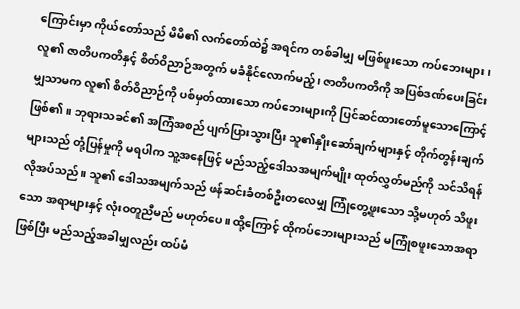ကြောင်းမှာ ကိုယ်တော်သည် မိမိ၏ လက်တော်ထဲ၌ အရင်က တစ်ခါမျှ မဖြစ်ဖူးသော ကပ်ဘေးများ၊ လူ၏ ဇာတိပကတိနှင့် စိတ်ဝိညာဉ်အတွက် မခံနိုင်လောက်မည့်၊ ဇာတိပကတိကို အပြစ်ဒဏ်ပေးခြင်းမျှသာမက လူ၏ စိတ်ဝိညာဉ်ကို ပစ်မှတ်ထားသော ကပ်ဘေးများကို ပြင်ဆင်ထားတော်မူသောကြောင့် ဖြစ်၏။ ဘုရားသခင်၏ အကြံအစည် ပျက်ပြားသွားပြီး သူ၏နှိုးဆော်ချက်များနှင့် တိုက်တွန်းချက်များသည် တုံ့ပြန်မှုကို မရပါက သူ့အနေဖြင့် မည်သည့်ဒေါသအမျက်မျိုး ထုတ်လွှတ်မည်ကို သင်သိရန် လိုအပ်သည်။ သူ၏ ဒေါသအမျက်သည် ဖန်ဆင်းခံတစ်ဦးတလေမျှ ကြုံတွေ့ဖူးသော သို့မဟုတ် သိဖူးသော အရာများနှင့် လုံးဝတူညီမည် မဟုတ်ပေ။ ထို့ကြောင့် ထိုကပ်ဘေးများသည် မကြုံစဖူးသောအရာဖြစ်ပြီး မည်သည့်အခါမျှလည်း ထပ်မံ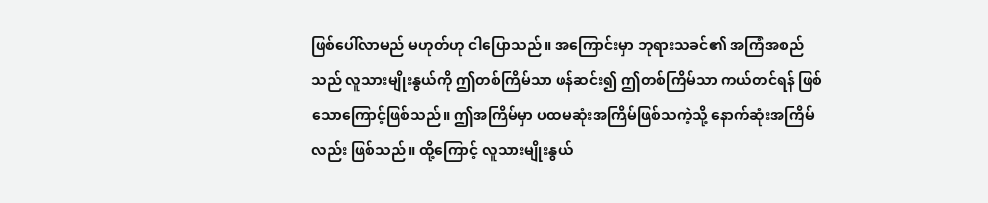ဖြစ်ပေါ်လာမည် မဟုတ်ဟု ငါပြောသည်။ အကြောင်းမှာ ဘုရားသခင်၏ အကြံအစည်သည် လူသားမျိုးနွယ်ကို ဤတစ်ကြိမ်သာ ဖန်ဆင်း၍ ဤတစ်ကြိမ်သာ ကယ်တင်ရန် ဖြစ်သောကြောင့်ဖြစ်သည်။ ဤအကြိမ်မှာ ပထမဆုံးအကြိမ်ဖြစ်သကဲ့သို့ နောက်ဆုံးအကြိမ်လည်း ဖြစ်သည်။ ထို့ကြောင့် လူသားမျိုးနွယ်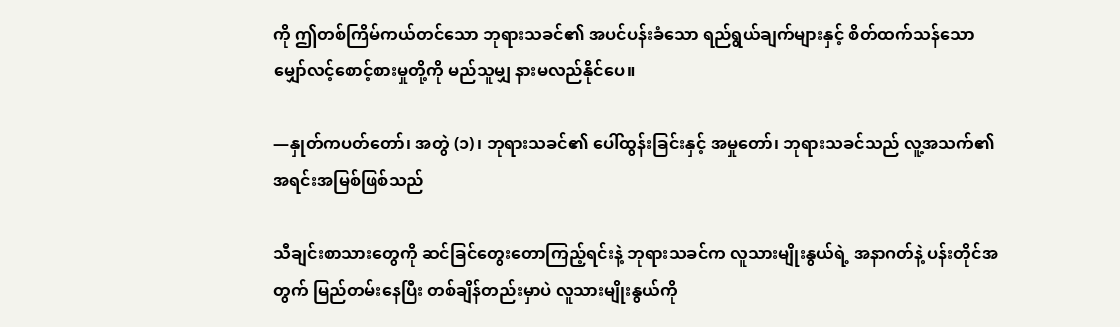ကို ဤတစ်ကြိမ်ကယ်တင်သော ဘုရားသခင်၏ အပင်ပန်းခံသော ရည်ရွယ်ချက်များနှင့် စိတ်ထက်သန်သော မျှော်လင့်စောင့်စားမှုတို့ကို မည်သူမျှ နားမလည်နိုင်ပေ။

—နှုတ်ကပတ်တော်၊ အတွဲ (၁)၊ ဘုရားသခင်၏ ပေါ်ထွန်းခြင်းနှင့် အမှုတော်၊ ဘုရားသခင်သည် လူ့အသက်၏ အရင်းအမြစ်ဖြစ်သည်

သီချင်းစာသားတွေကို ဆင်ခြင်တွေးတောကြည့်ရင်းနဲ့ ဘုရားသခင်က လူသားမျိုးနွယ်ရဲ့ အနာဂတ်နဲ့ ပန်းတိုင်အတွက် မြည်တမ်းနေပြီး တစ်ချိန်တည်းမှာပဲ လူသားမျိုးနွယ်ကို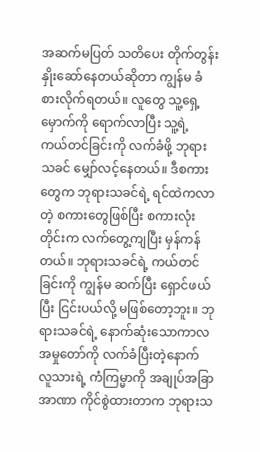အဆက်မပြတ် သတိပေး တိုက်တွန်းနှိုးဆော်နေတယ်ဆိုတာ ကျွန်မ ခံစားလိုက်ရတယ်။ လူတွေ သူ့ရှေ့မှောက်ကို ရောက်လာပြီး သူ့ရဲ့ ကယ်တင်ခြင်းကို လက်ခံဖို့ ဘုရားသခင် မျှော်လင့်နေတယ်။ ဒီစကားတွေက ဘုရားသခင်ရဲ့ ရင်ထဲကလာတဲ့ စကားတွေဖြစ်ပြီး စကားလုံးတိုင်းက လက်တွေ့ကျပြီး မှန်ကန်တယ်။ ဘုရားသခင်ရဲ့ ကယ်တင်ခြင်းကို ကျွန်မ ဆက်ပြီး ရှောင်ဖယ်ပြီး ငြင်းပယ်လို့ မဖြစ်တော့ဘူး။ ဘုရားသခင်ရဲ့ နောက်ဆုံးသောကာလ အမှုတော်ကို လက်ခံပြီးတဲ့နောက် လူသားရဲ့ ကံကြမ္မာကို အချုပ်အခြာအာဏာ ကိုင်စွဲထားတာက ဘုရားသ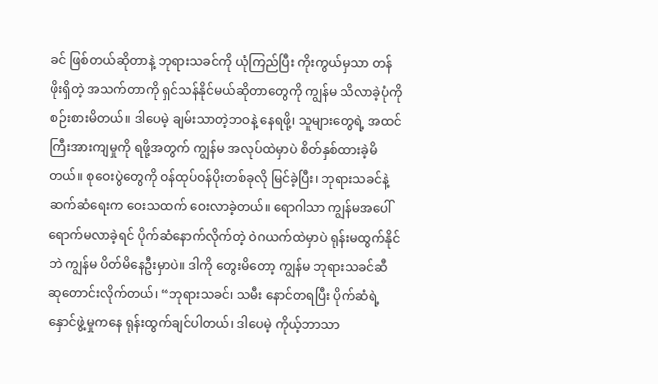ခင် ဖြစ်တယ်ဆိုတာနဲ့ ဘုရားသခင်ကို ယုံကြည်ပြီး ကိုးကွယ်မှသာ တန်ဖိုးရှိတဲ့ အသက်တာကို ရှင်သန်နိုင်မယ်ဆိုတာတွေကို ကျွန်မ သိလာခဲ့ပုံကို စဉ်းစားမိတယ်။ ဒါပေမဲ့ ချမ်းသာတဲ့ဘဝနဲ့ နေရဖို့၊ သူများတွေရဲ့ အထင်ကြီးအားကျမှုကို ရဖို့အတွက် ကျွန်မ အလုပ်ထဲမှာပဲ စိတ်နှစ်ထားခဲ့မိတယ်။ စုဝေးပွဲတွေကို ဝန်ထုပ်ဝန်ပိုးတစ်ခုလို မြင်ခဲ့ပြီး၊ ဘုရားသခင်နဲ့ ဆက်ဆံရေးက ဝေးသထက် ဝေးလာခဲ့တယ်။ ရောဂါသာ ကျွန်မအပေါ် ရောက်မလာခဲ့ရင် ပိုက်ဆံနောက်လိုက်တဲ့ ဝဲဂယက်ထဲမှာပဲ ရုန်းမထွက်နိုင်ဘဲ ကျွန်မ ပိတ်မိနေဦးမှာပဲ။ ဒါကို တွေးမိတော့ ကျွန်မ ဘုရားသခင်ဆီ ဆုတောင်းလိုက်တယ်၊ “ဘုရားသခင်၊ သမီး နောင်တရပြီး ပိုက်ဆံရဲ့ နှောင်ဖွဲ့မှုကနေ ရုန်းထွက်ချင်ပါတယ်၊ ဒါပေမဲ့ ကိုယ့်ဘာသာ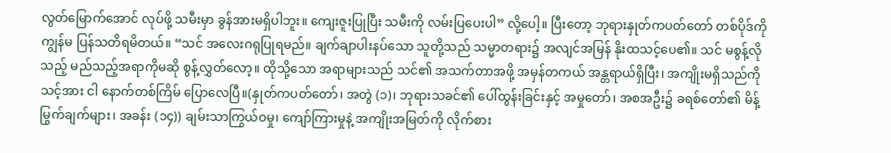လွတ်မြောက်အောင် လုပ်ဖို့ သမီးမှာ ခွန်အားမရှိပါဘူး။ ကျေးဇူးပြုပြီး သမီးကို လမ်းပြပေးပါ” လို့ပေါ့။ ပြီးတော့ ဘုရားနှုတ်ကပတ်တော် တစ်ပိုဒ်ကို ကျွန်မ ပြန်သတိရမိတယ်။ “သင် အလေးဂရုပြုရမည်။ ချက်ချာပါးနပ်သော သူတို့သည် သမ္မာတရား၌ အလျင်အမြန် နိုးထသင့်ပေ၏။ သင် မစွန့်လိုသည့် မည်သည့်အရာကိုမဆို စွန့်လွှတ်လော့။ ထိုသို့သော အရာများသည် သင်၏ အသက်တာအဖို့ အမှန်တကယ် အန္တရာယ်ရှိပြီး၊ အကျိုးမရှိသည်ကို သင့်အား ငါ နောက်တစ်ကြိမ် ပြောလေပြီ။(နှုတ်ကပတ်တော်၊ အတွဲ (၁)၊ ဘုရားသခင်၏ ပေါ်ထွန်းခြင်းနှင့် အမှုတော်၊ အစအဦး၌ ခရစ်တော်၏ မိန့်မြွက်ချက်များ၊ အခန်း (၁၄)) ချမ်းသာကြွယ်ဝမှု၊ ကျော်ကြားမှုနဲ့ အကျိုးအမြတ်ကို လိုက်စား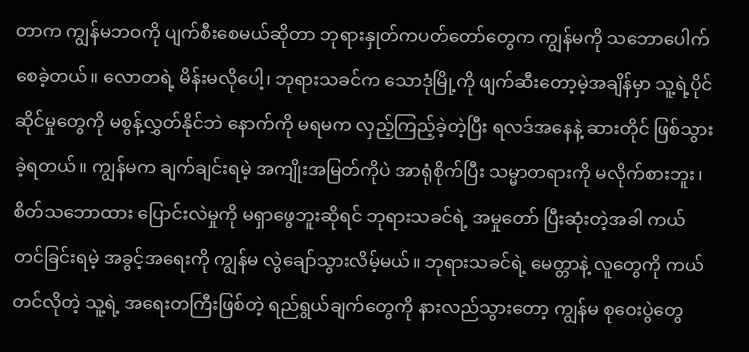တာက ကျွန်မဘဝကို ပျက်စီးစေမယ်ဆိုတာ ဘုရားနှုတ်ကပတ်တော်တွေက ကျွန်မကို သဘောပေါက်စေခဲ့တယ်။ လောတရဲ့ မိန်းမလိုပေါ့၊ ဘုရားသခင်က သောဒုံမြို့ကို ဖျက်ဆီးတော့မဲ့အချိန်မှာ သူ့ရဲ့ပိုင်ဆိုင်မှုတွေကို မစွန့်လွှတ်နိုင်ဘဲ နောက်ကို မရမက လှည့်ကြည့်ခဲ့တဲ့ပြီး ရလဒ်အနေနဲ့ ဆားတိုင် ဖြစ်သွားခဲ့ရတယ်။ ကျွန်မက ချက်ချင်းရမဲ့ အကျိုးအမြတ်ကိုပဲ အာရုံစိုက်ပြီး သမ္မာတရားကို မလိုက်စားဘူး၊ စိတ်သဘောထား ပြောင်းလဲမှုကို မရှာဖွေဘူးဆိုရင် ဘုရားသခင်ရဲ့ အမှုတော် ပြီးဆုံးတဲ့အခါ ကယ်တင်ခြင်းရမဲ့ အခွင့်အရေးကို ကျွန်မ လွဲချော်သွားလိမ့်မယ်။ ဘုရားသခင်ရဲ့ မေတ္တာနဲ့ လူတွေကို ကယ်တင်လိုတဲ့ သူ့ရဲ့ အရေးတကြီးဖြစ်တဲ့ ရည်ရွယ်ချက်တွေကို နားလည်သွားတော့ ကျွန်မ စုဝေးပွဲတွေ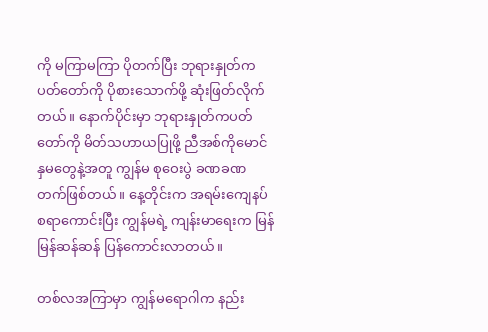ကို မကြာမကြာ ပိုတက်ပြီး ဘုရားနှုတ်ကပတ်တော်ကို ပိုစားသောက်ဖို့ ဆုံးဖြတ်လိုက်တယ်။ နောက်ပိုင်းမှာ ဘုရားနှုတ်ကပတ်တော်ကို မိတ်သဟာယပြုဖို့ ညီအစ်ကိုမောင်နှမတွေနဲ့အတူ ကျွန်မ စုဝေးပွဲ ခဏခဏ တက်ဖြစ်တယ်။ နေ့တိုင်းက အရမ်းကျေနပ်စရာကောင်းပြီး ကျွန်မရဲ့ ကျန်းမာရေးက မြန်မြန်ဆန်ဆန် ပြန်ကောင်းလာတယ်။

တစ်လအကြာမှာ ကျွန်မရောဂါက နည်း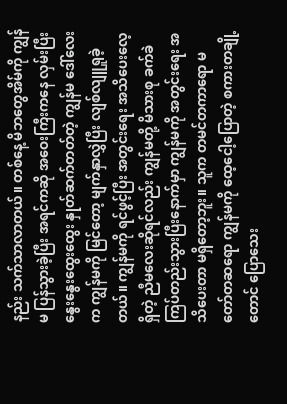နည်း သက်သာလာတယ်။ တစ်နေ့ မိဘတွေအိမ်ကို ကျွန်မ ပြန်သွားခဲ့ပြီး အရင်ကဆို အဝေးကြီးကနေ လှမ်းပြီး နွေးနွေးထွေးထွေး နှုတ်ဆက်တတ်တဲ့ ကျွန်မ ဒေါ်လေးက ကျွန်မကို မြင်တော့ မျက်နှာလွှဲပြီး လျစ်လျူရှုခဲ့တယ်။ ကျွန်မကို ရင်ဖွင့်ပြီး အတွင်းရေး အသိပေးလေ့ရှိတဲ့ ညီမလေးဆိုရင်လည်း ကျွန်မတို့ မိသားစု ခက်ခဲကြပ်တည်းသွားပြီးနောက်မှာ ကျွန်မကို အတွင်းရေး အသိပေးတာ မရှိတော့ဘူး။ သူက တမင်တကာရော မတော်တဆရော ကျွန်မကို ထေ့ငေါ့ပြောတဲ့ စကားတချို့တောင် ပြောသေး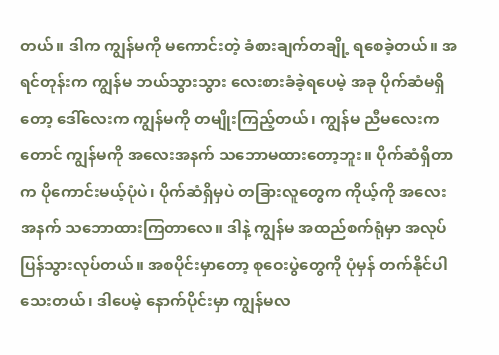တယ်။ ဒါက ကျွန်မကို မကောင်းတဲ့ ခံစားချက်တချို့ ရစေခဲ့တယ်။ အရင်တုန်းက ကျွန်မ ဘယ်သွားသွား လေးစားခံခဲ့ရပေမဲ့ အခု ပိုက်ဆံမရှိတော့ ဒေါ်လေးက ကျွန်မကို တမျိုးကြည့်တယ်၊ ကျွန်မ ညီမလေးကတောင် ကျွန်မကို အလေးအနက် သဘောမထားတော့ဘူး။ ပိုက်ဆံရှိတာက ပိုကောင်းမယ့်ပုံပဲ၊ ပိုက်ဆံရှိမှပဲ တခြားလူတွေက ကိုယ့်ကို အလေးအနက် သဘောထားကြတာလေ။ ဒါနဲ့ ကျွန်မ အထည်စက်ရုံမှာ အလုပ်ပြန်သွားလုပ်တယ်။ အစပိုင်းမှာတော့ စုဝေးပွဲတွေကို ပုံမှန် တက်နိုင်ပါသေးတယ်၊ ဒါပေမဲ့ နောက်ပိုင်းမှာ ကျွန်မလ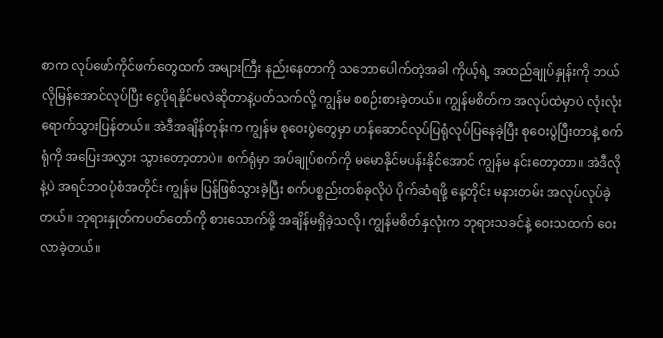စာက လုပ်ဖော်ကိုင်ဖက်တွေထက် အများကြီး နည်းနေတာကို သဘောပေါက်တဲ့အခါ ကိုယ့်ရဲ့ အထည်ချုပ်နှုန်းကို ဘယ်လိုမြန်အောင်လုပ်ပြီး ငွေပိုရနိုင်မလဲဆိုတာနဲ့ပတ်သက်လို့ ကျွန်မ စစဉ်းစားခဲ့တယ်။ ကျွန်မစိတ်က အလုပ်ထဲမှာပဲ လုံးလုံး ရောက်သွားပြန်တယ်။ အဲဒီအချိန်တုန်းက ကျွန်မ စုဝေးပွဲတွေမှာ ဟန်ဆောင်လုပ်ပြရုံလုပ်ပြနေခဲ့ပြီး စုဝေးပွဲပြီးတာနဲ့ စက်ရုံကို အပြေးအလွှား သွားတော့တာပဲ။ စက်ရုံမှာ အပ်ချုပ်စက်ကို မမောနိုင်မပန်းနိုင်အောင် ကျွန်မ နင်းတော့တာ။ အဲဒီလိုနဲ့ပဲ အရင်ဘဝပုံစံအတိုင်း ကျွန်မ ပြန်ဖြစ်သွားခဲ့ပြီး စက်ပစ္စည်းတစ်ခုလိုပဲ ပိုက်ဆံရဖို့ နေ့တိုင်း မနားတမ်း အလုပ်လုပ်ခဲ့တယ်။ ဘုရားနှုတ်ကပတ်တော်ကို စားသောက်ဖို့ အချိန်မရှိခဲ့သလို၊ ကျွန်မစိတ်နှလုံးက ဘုရားသခင်နဲ့ ဝေးသထက် ဝေးလာခဲ့တယ်။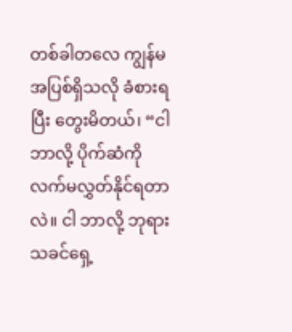တစ်ခါတလေ ကျွန်မ အပြစ်ရှိသလို ခံစားရပြီး တွေးမိတယ်၊ “ငါ ဘာလို့ ပိုက်ဆံကို လက်မလွှတ်နိုင်ရတာလဲ။ ငါ ဘာလို့ ဘုရားသခင်ရှေ့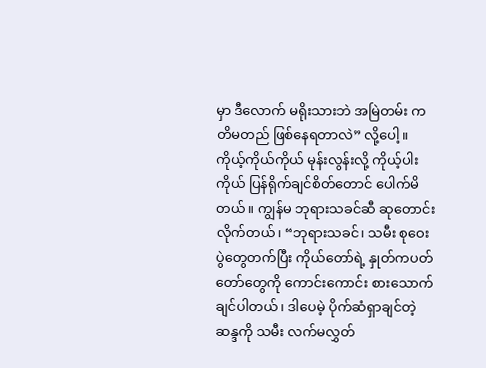မှာ ဒီလောက် မရိုးသားဘဲ အမြဲတမ်း ကတိမတည် ဖြစ်နေရတာလဲ” လို့ပေါ့။ ကိုယ့်ကိုယ်ကိုယ် မုန်းလွန်းလို့ ကိုယ့်ပါးကိုယ် ပြန်ရိုက်ချင်စိတ်တောင် ပေါက်မိတယ်။ ကျွန်မ ဘုရားသခင်ဆီ ဆုတောင်းလိုက်တယ်၊ “ဘုရားသခင်၊ သမီး စုဝေးပွဲတွေတက်ပြီး ကိုယ်တော်ရဲ့ နှုတ်ကပတ်တော်တွေကို ကောင်းကောင်း စားသောက်ချင်ပါတယ်၊ ဒါပေမဲ့ ပိုက်ဆံရှာချင်တဲ့ ဆန္ဒကို သမီး လက်မလွှတ်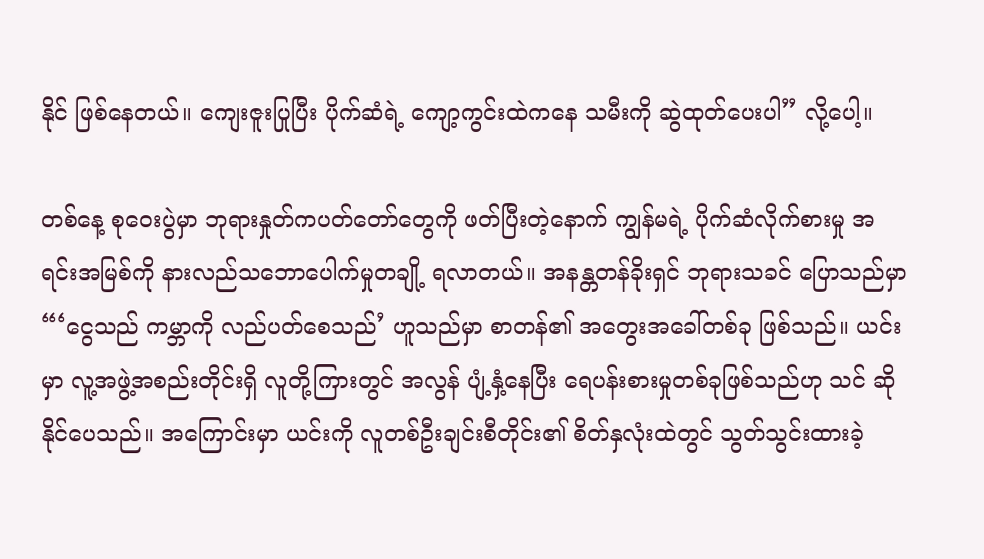နိုင် ဖြစ်နေတယ်။ ကျေးဇူးပြုပြီး ပိုက်ဆံရဲ့ ကျော့ကွင်းထဲကနေ သမီးကို ဆွဲထုတ်ပေးပါ” လို့ပေါ့။

တစ်နေ့ စုဝေးပွဲမှာ ဘုရားနှုတ်ကပတ်တော်တွေကို ဖတ်ပြီးတဲ့နောက် ကျွန်မရဲ့ ပိုက်ဆံလိုက်စားမှု အရင်းအမြစ်ကို နားလည်သဘောပေါက်မှုတချို့ ရလာတယ်။ အနန္တတန်ခိုးရှင် ဘုရားသခင် ပြောသည်မှာ “‘ငွေသည် ကမ္ဘာကို လည်ပတ်စေသည်’ ဟူသည်မှာ စာတန်၏ အတွေးအခေါ်တစ်ခု ဖြစ်သည်။ ယင်းမှာ လူ့အဖွဲ့အစည်းတိုင်းရှိ လူတို့ကြားတွင် အလွန် ပျံ့နှံ့နေပြီး ရေပန်းစားမှုတစ်ခုဖြစ်သည်ဟု သင် ဆိုနိုင်ပေသည်။ အကြောင်းမှာ ယင်းကို လူတစ်ဦးချင်းစီတိုင်း၏ စိတ်နှလုံးထဲတွင် သွတ်သွင်းထားခဲ့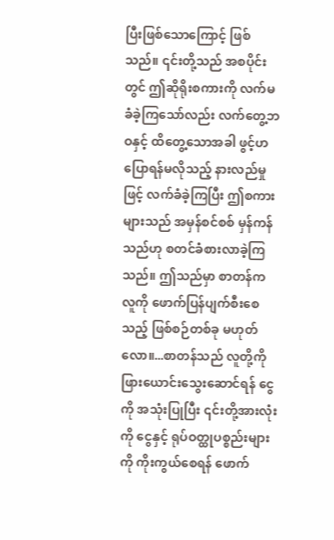ပြီးဖြစ်သောကြောင့် ဖြစ်သည်။ ၎င်းတို့သည် အစပိုင်းတွင် ဤဆိုရိုးစကားကို လက်မခံခဲ့ကြသော်လည်း လက်တွေ့ဘဝနှင့် ထိတွေ့သောအခါ ဖွင့်ဟပြောရန်မလိုသည့် နားလည်မှုဖြင့် လက်ခံခဲ့ကြပြီး ဤစကားများသည် အမှန်စင်စစ် မှန်ကန်သည်ဟု စတင်ခံစားလာခဲ့ကြသည်။ ဤသည်မှာ စာတန်က လူကို ဖောက်ပြန်ပျက်စီးစေသည့် ဖြစ်စဉ်တစ်ခု မဟုတ်လော။...စာတန်သည် လူတို့ကို ဖြားယောင်းသွေးဆောင်ရန် ငွေကို အသုံးပြုပြီး ၎င်းတို့အားလုံးကို ငွေနှင့် ရုပ်ဝတ္ထုပစ္စည်းများကို ကိုးကွယ်စေရန် ဖောက်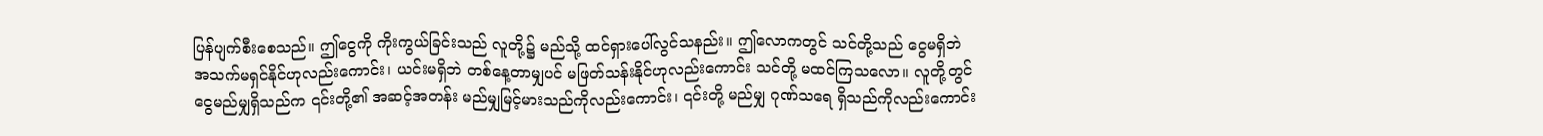ပြန်ပျက်စီးစေသည်။ ဤငွေကို ကိုးကွယ်ခြင်းသည် လူတို့၌ မည်သို့ ထင်ရှားပေါ်လွင်သနည်း။ ဤလောကတွင် သင်တို့သည် ငွေမရှိဘဲ အသက်မရှင်နိုင်ဟုလည်းကောင်း၊ ယင်းမရှိဘဲ တစ်နေ့တာမျှပင် မဖြတ်သန်းနိုင်ဟုလည်းကောင်း သင်တို့ မထင်ကြသလော။ လူတို့တွင် ငွေမည်မျှရှိသည်က ၎င်းတို့၏ အဆင့်အတန်း မည်မျှမြင့်မားသည်ကိုလည်းကောင်း၊ ၎င်းတို့ မည်မျှ ဂုဏ်သရေ ရှိသည်ကိုလည်းကောင်း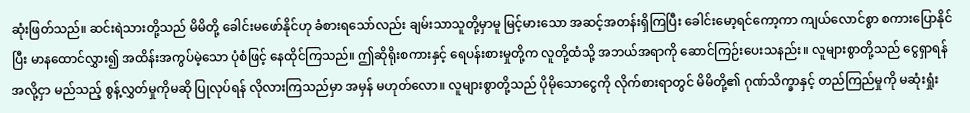ဆုံးဖြတ်သည်။ ဆင်းရဲသားတို့သည် မိမိတို့ ခေါင်းမဖော်နိုင်ဟု ခံစားရသော်လည်း ချမ်းသာသူတို့မှာမူ မြင့်မားသော အဆင့်အတန်းရှိကြပြီး ခေါင်းမော့ရင်ကော့ကာ ကျယ်လောင်စွာ စကားပြောနိုင်ပြီး မာနထောင်လွှား၍ အထိန်းအကွပ်မဲ့သော ပုံစံဖြင့် နေထိုင်ကြသည်။ ဤဆိုရိုးစကားနှင့် ရေပန်းစားမှုတို့က လူတို့ထံသို့ အဘယ်အရာကို ဆောင်ကြဉ်းပေးသနည်း။ လူများစွာတို့သည် ငွေရှာရန်အလို့ငှာ မည်သည့် စွန့်လွှတ်မှုကိုမဆို ပြုလုပ်ရန် လိုလားကြသည်မှာ အမှန် မဟုတ်လော။ လူများစွာတို့သည် ပိုမိုသောငွေကို လိုက်စားရာတွင် မိမိတို့၏ ဂုဏ်သိက္ခာနှင့် တည်ကြည်မှုကို မဆုံးရှုံး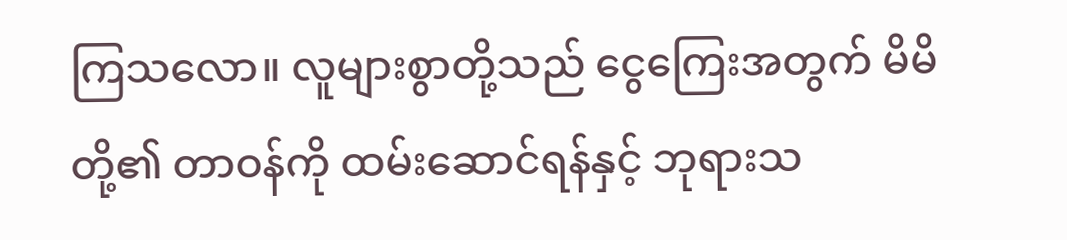ကြသလော။ လူများစွာတို့သည် ငွေကြေးအတွက် မိမိတို့၏ တာဝန်ကို ထမ်းဆောင်ရန်နှင့် ဘုရားသ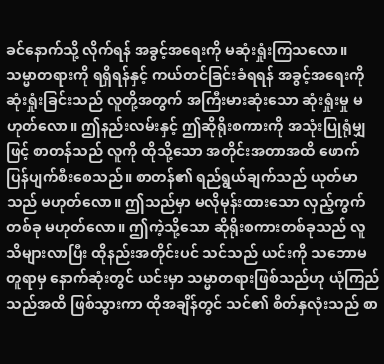ခင်နောက်သို့ လိုက်ရန် အခွင့်အရေးကို မဆုံးရှုံးကြသလော။ သမ္မာတရားကို ရရှိရန်နှင့် ကယ်တင်ခြင်းခံရရန် အခွင့်အရေးကို ဆုံးရှုံးခြင်းသည် လူတို့အတွက် အကြီးမားဆုံးသော ဆုံးရှုံးမှု မဟုတ်လော။ ဤနည်းလမ်းနှင့် ဤဆိုရိုးစကားကို အသုံးပြုရုံမျှဖြင့် စာတန်သည် လူကို ထိုသို့သော အတိုင်းအတာအထိ ဖောက်ပြန်ပျက်စီးစေသည်။ စာတန်၏ ရည်ရွယ်ချက်သည် ယုတ်မာသည် မဟုတ်လော။ ဤသည်မှာ မလိုမုန်းထားသော လှည့်ကွက်တစ်ခု မဟုတ်လော။ ဤကဲ့သို့သော ဆိုရိုးစကားတစ်ခုသည် လူသိများလာပြီး ထိုနည်းအတိုင်းပင် သင်သည် ယင်းကို သဘောမတူရာမှ နောက်ဆုံးတွင် ယင်းမှာ သမ္မာတရားဖြစ်သည်ဟု ယုံကြည်သည်အထိ ဖြစ်သွားကာ ထိုအချိန်တွင် သင်၏ စိတ်နှလုံးသည် စာ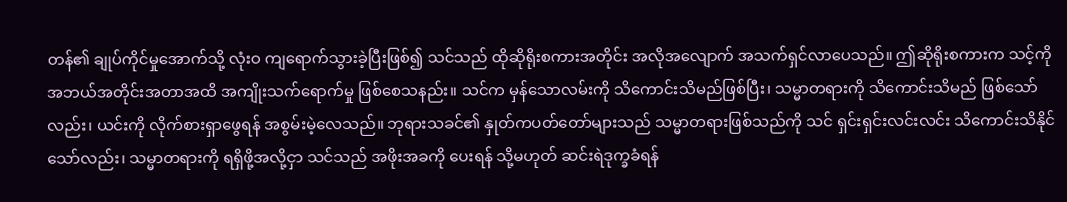တန်၏ ချုပ်ကိုင်မှုအောက်သို့ လုံးဝ ကျရောက်သွားခဲ့ပြီးဖြစ်၍ သင်သည် ထိုဆိုရိုးစကားအတိုင်း အလိုအလျောက် အသက်ရှင်လာပေသည်။ ဤဆိုရိုးစကားက သင့်ကို အဘယ်အတိုင်းအတာအထိ အကျိုးသက်ရောက်မှု ဖြစ်စေသနည်း။ သင်က မှန်သောလမ်းကို သိကောင်းသိမည်ဖြစ်ပြီး၊ သမ္မာတရားကို သိကောင်းသိမည် ဖြစ်သော်လည်း၊ ယင်းကို လိုက်စားရှာဖွေရန် အစွမ်းမဲ့လေသည်။ ဘုရားသခင်၏ နှုတ်ကပတ်တော်များသည် သမ္မာတရားဖြစ်သည်ကို သင် ရှင်းရှင်းလင်းလင်း သိကောင်းသိနိုင်သော်လည်း၊ သမ္မာတရားကို ရရှိဖို့အလို့ငှာ သင်သည် အဖိုးအခကို ပေးရန် သို့မဟုတ် ဆင်းရဲဒုက္ခခံရန်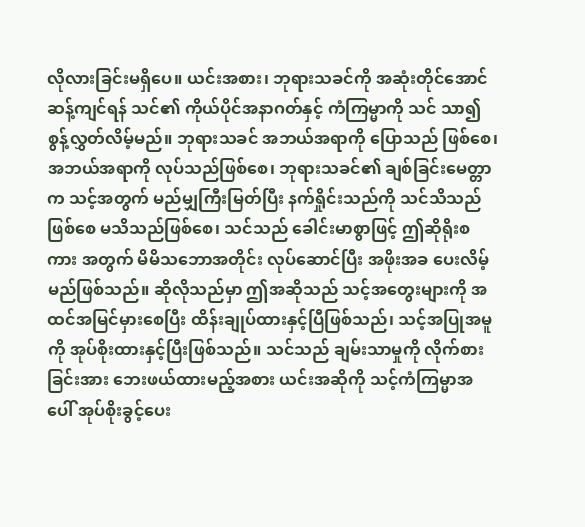လိုလားခြင်းမရှိပေ။ ယင်းအစား၊ ဘုရားသခင်ကို အဆုံးတိုင်အောင် ဆန့်ကျင်ရန် သင်၏ ကိုယ်ပိုင်အနာဂတ်နှင့် ကံကြမ္မာကို သင် သာ၍စွန့်လွှတ်လိမ့်မည်။ ဘုရားသခင် အဘယ်အရာကို ပြောသည် ဖြစ်စေ၊ အဘယ်အရာကို လုပ်သည်ဖြစ်စေ၊ ဘုရားသခင်၏ ချစ်ခြင်းမေတ္တာက သင့်အတွက် မည်မျှကြီးမြတ်ပြီး နက်ရှိုင်းသည်ကို သင်သိသည်ဖြစ်စေ မသိသည်ဖြစ်စေ၊ သင်သည် ခေါင်းမာစွာဖြင့် ဤဆိုရိုးစကား အတွက် မိမိသဘောအတိုင်း လုပ်ဆောင်ပြီး အဖိုးအခ ပေးလိမ့်မည်ဖြစ်သည်။ ဆိုလိုသည်မှာ ဤအဆိုသည် သင့်အတွေးများကို အထင်အမြင်မှားစေပြီး ထိန်းချုပ်ထားနှင့်ပြီဖြစ်သည်၊ သင့်အပြုအမူကို အုပ်စိုးထားနှင့်ပြီးဖြစ်သည်။ သင်သည် ချမ်းသာမှုကို လိုက်စားခြင်းအား ဘေးဖယ်ထားမည့်အစား ယင်းအဆိုကို သင့်ကံကြမ္မာအပေါ် အုပ်စိုးခွင့်ပေး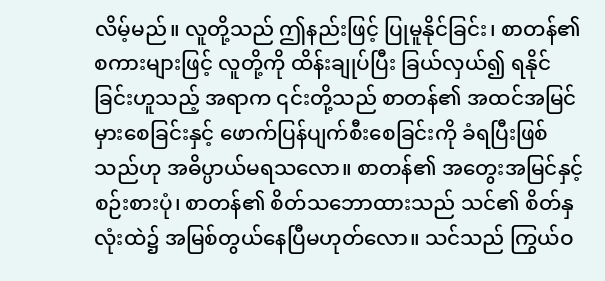လိမ့်မည်။ လူတို့သည် ဤနည်းဖြင့် ပြုမူနိုင်ခြင်း၊ စာတန်၏ စကားများဖြင့် လူတို့ကို ထိန်းချုပ်ပြီး ခြယ်လှယ်၍ ရနိုင်ခြင်းဟူသည့် အရာက ၎င်းတို့သည် စာတန်၏ အထင်အမြင်မှားစေခြင်းနှင့် ဖောက်ပြန်ပျက်စီးစေခြင်းကို ခံရပြီးဖြစ်သည်ဟု အဓိပ္ပာယ်မရသလော။ စာတန်၏ အတွေးအမြင်နှင့် စဉ်းစားပုံ၊ စာတန်၏ စိတ်သဘောထားသည် သင်၏ စိတ်နှလုံးထဲ၌ အမြစ်တွယ်နေပြီမဟုတ်လော။ သင်သည် ကြွယ်ဝ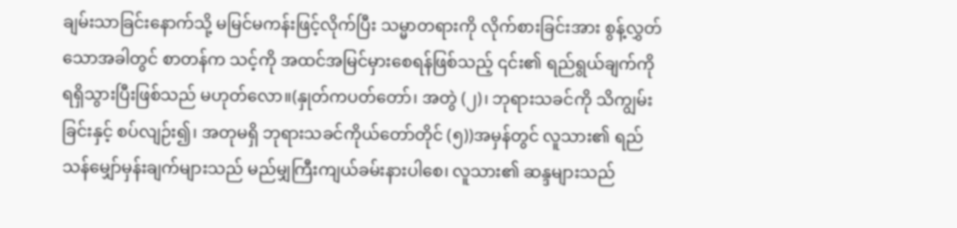ချမ်းသာခြင်းနောက်သို့ မမြင်မကန်းဖြင့်လိုက်ပြီး သမ္မာတရားကို လိုက်စားခြင်းအား စွန့်လွှတ်သောအခါတွင် စာတန်က သင့်ကို အထင်အမြင်မှားစေရန်ဖြစ်သည့် ၎င်း၏ ရည်ရွယ်ချက်ကို ရရှိသွားပြီးဖြစ်သည် မဟုတ်လော။(နှုတ်ကပတ်တော်၊ အတွဲ (၂)၊ ဘုရားသခင်ကို သိကျွမ်းခြင်းနှင့် စပ်လျဉ်း၍၊ အတုမရှိ ဘုရားသခင်ကိုယ်တော်တိုင် (၅))အမှန်တွင် လူသား၏ ရည်သန်မျှော်မှန်းချက်များသည် မည်မျှကြီးကျယ်ခမ်းနားပါစေ၊ လူသား၏ ဆန္ဒများသည်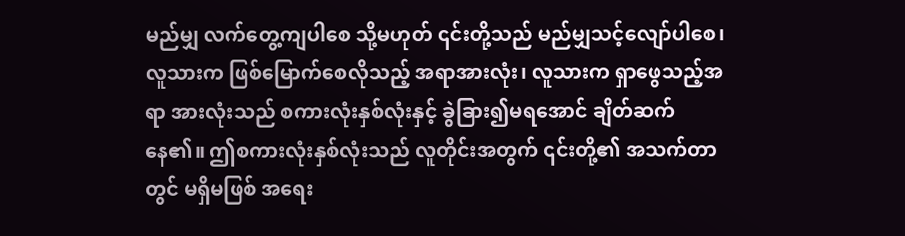မည်မျှ လက်တွေ့ကျပါစေ သို့မဟုတ် ၎င်းတို့သည် မည်မျှသင့်လျော်ပါစေ၊ လူသားက ဖြစ်မြောက်စေလိုသည့် အရာအားလုံး၊ လူသားက ရှာဖွေသည့်အရာ အားလုံးသည် စကားလုံးနှစ်လုံးနှင့် ခွဲခြား၍မရအောင် ချိတ်ဆက် နေ၏။ ဤစကားလုံးနှစ်လုံးသည် လူတိုင်းအတွက် ၎င်းတို့၏ အသက်တာတွင် မရှိမဖြစ် အရေး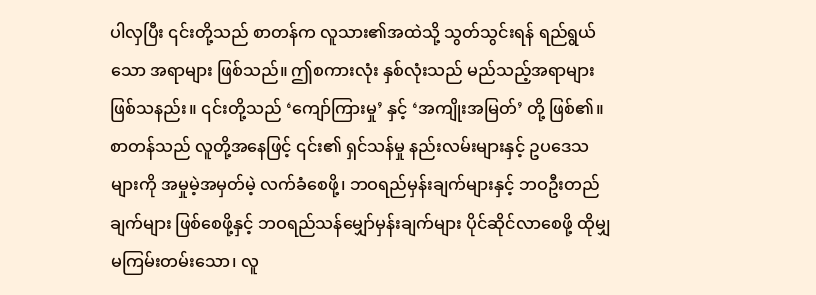ပါလှပြီး ၎င်းတို့သည် စာတန်က လူသား၏အထဲသို့ သွတ်သွင်းရန် ရည်ရွယ်သော အရာများ ဖြစ်သည်။ ဤစကားလုံး နှစ်လုံးသည် မည်သည့်အရာများ ဖြစ်သနည်း။ ၎င်းတို့သည် ‘ကျော်ကြားမှု’ နှင့် ‘အကျိုးအမြတ်’ တို့ ဖြစ်၏။ စာတန်သည် လူတို့အနေဖြင့် ၎င်း၏ ရှင်သန်မှု နည်းလမ်းများနှင့် ဥပဒေသများကို အမှုမဲ့အမှတ်မဲ့ လက်ခံစေဖို့၊ ဘဝရည်မှန်းချက်များနှင့် ဘဝဦးတည်ချက်များ ဖြစ်စေဖို့နှင့် ဘဝရည်သန်မျှော်မှန်းချက်များ ပိုင်ဆိုင်လာစေဖို့ ထိုမျှမကြမ်းတမ်းသော၊ လူ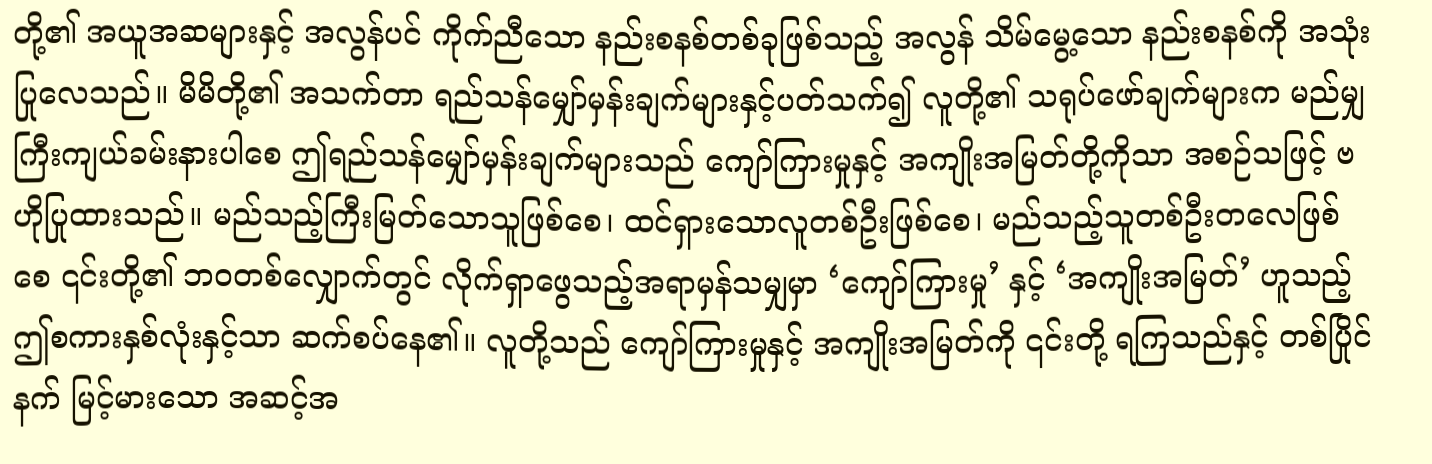တို့၏ အယူအဆများနှင့် အလွန်ပင် ကိုက်ညီသော နည်းစနစ်တစ်ခုဖြစ်သည့် အလွန် သိမ်မွေ့သော နည်းစနစ်ကို အသုံးပြုလေသည်။ မိမိတို့၏ အသက်တာ ရည်သန်မျှော်မှန်းချက်များနှင့်ပတ်သက်၍ လူတို့၏ သရုပ်ဖော်ချက်များက မည်မျှကြီးကျယ်ခမ်းနားပါစေ ဤရည်သန်မျှော်မှန်းချက်များသည် ကျော်ကြားမှုနှင့် အကျိုးအမြတ်တို့ကိုသာ အစဉ်သဖြင့် ဗဟိုပြုထားသည်။ မည်သည့်ကြီးမြတ်သောသူဖြစ်စေ၊ ထင်ရှားသောလူတစ်ဦးဖြစ်စေ၊ မည်သည့်သူတစ်ဦးတလေဖြစ်စေ ၎င်းတို့၏ ဘဝတစ်လျှောက်တွင် လိုက်ရှာဖွေသည့်အရာမှန်သမျှမှာ ‘ကျော်ကြားမှု’ နှင့် ‘အကျိုးအမြတ်’ ဟူသည့် ဤစကားနှစ်လုံးနှင့်သာ ဆက်စပ်နေ၏။ လူတို့သည် ကျော်ကြားမှုနှင့် အကျိုးအမြတ်ကို ၎င်းတို့ ရကြသည်နှင့် တစ်ပြိုင်နက် မြင့်မားသော အဆင့်အ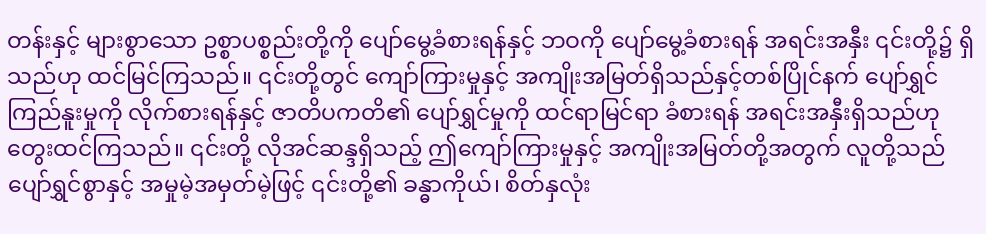တန်းနှင့် များစွာသော ဥစ္စာပစ္စည်းတို့ကို ပျော်မွေ့ခံစားရန်နှင့် ဘဝကို ပျော်မွေ့ခံစားရန် အရင်းအနှီး ၎င်းတို့၌ ရှိသည်ဟု ထင်မြင်ကြသည်။ ၎င်းတို့တွင် ကျော်ကြားမှုနှင့် အကျိုးအမြတ်ရှိသည်နှင့်တစ်ပြိုင်နက် ပျော်ရွှင်ကြည်နူးမှုကို လိုက်စားရန်နှင့် ဇာတိပကတိ၏ ပျော်ရွှင်မှုကို ထင်ရာမြင်ရာ ခံစားရန် အရင်းအနှီးရှိသည်ဟု တွေးထင်ကြသည်။ ၎င်းတို့ လိုအင်ဆန္ဒရှိသည့် ဤကျော်ကြားမှုနှင့် အကျိုးအမြတ်တို့အတွက် လူတို့သည် ပျော်ရွှင်စွာနှင့် အမှုမဲ့အမှတ်မဲ့ဖြင့် ၎င်းတို့၏ ခန္ဓာကိုယ်၊ စိတ်နှလုံး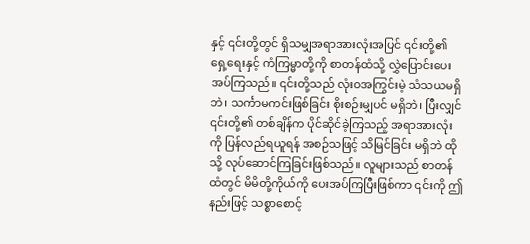နှင့် ၎င်းတို့တွင် ရှိသမျှအရာအားလုံးအပြင် ၎င်းတို့၏ ရှေ့ရေးနှင့် ကံကြမ္မာတို့ကို စာတန်ထံသို့ လွှဲပြောင်းပေးအပ်ကြသည်။ ၎င်းတို့သည် လုံးဝအကြွင်းမဲ့ သံသယမရှိဘဲ၊ သင်္ကာမကင်းဖြစ်ခြင်း စိုးစဉ်းမျှပင် မရှိဘဲ၊ ပြီးလျှင် ၎င်းတို့၏ တစ်ချိန်က ပိုင်ဆိုင်ခဲ့ကြသည့် အရာအားလုံးကို ပြန်လည်ရယူရန် အစဉ်သဖြင့် သိမြင်ခြင်း မရှိဘဲ ထိုသို့ လုပ်ဆောင်ကြခြင်းဖြစ်သည်။ လူများသည် စာတန်ထံတွင် မိမိတို့ကိုယ်ကို ပေးအပ်ကြပြီးဖြစ်ကာ ၎င်းကို ဤနည်းဖြင့် သစ္စာစောင့်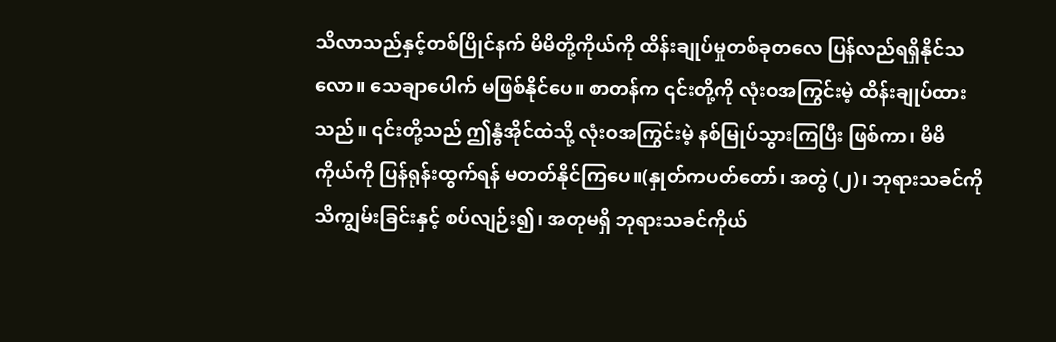သိလာသည်နှင့်တစ်ပြိုင်နက် မိမိတို့ကိုယ်ကို ထိန်းချုပ်မှုတစ်ခုတလေ ပြန်လည်ရရှိနိုင်သလော။ သေချာပေါက် မဖြစ်နိုင်ပေ။ စာတန်က ၎င်းတို့ကို လုံးဝအကြွင်းမဲ့ ထိန်းချုပ်ထားသည်။ ၎င်းတို့သည် ဤနွံအိုင်ထဲသို့ လုံးဝအကြွင်းမဲ့ နစ်မြုပ်သွားကြပြီး ဖြစ်ကာ၊ မိမိကိုယ်ကို ပြန်ရုန်းထွက်ရန် မတတ်နိုင်ကြပေ။(နှုတ်ကပတ်တော်၊ အတွဲ (၂)၊ ဘုရားသခင်ကို သိကျွမ်းခြင်းနှင့် စပ်လျဉ်း၍၊ အတုမရှိ ဘုရားသခင်ကိုယ်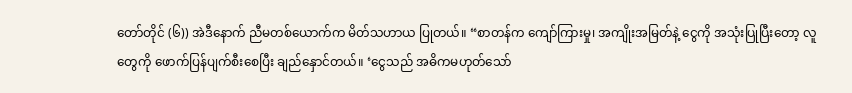တော်တိုင် (၆)) အဲဒီနောက် ညီမတစ်ယောက်က မိတ်သဟာယ ပြုတယ်။ “စာတန်က ကျော်ကြားမှု၊ အကျိုးအမြတ်နဲ့ ငွေကို အသုံးပြုပြီးတော့ လူတွေကို ဖောက်ပြန်ပျက်စီးစေပြီး ချည်နှောင်တယ်။ ‘ငွေသည် အဓိကမဟုတ်သော်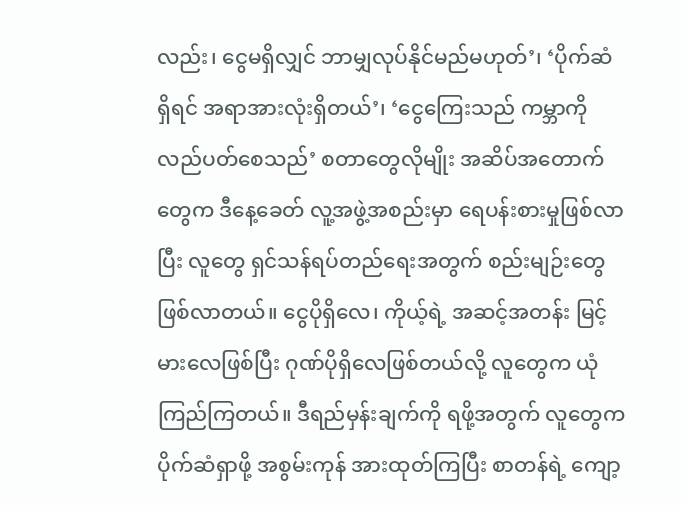လည်း၊ ငွေမရှိလျှင် ဘာမျှလုပ်နိုင်မည်မဟုတ်’၊ ‘ပိုက်ဆံရှိရင် အရာအားလုံးရှိတယ်’၊ ‘ငွေကြေးသည် ကမ္ဘာကို လည်ပတ်စေသည်’ စတာတွေလိုမျိုး အဆိပ်အတောက်တွေက ဒီနေ့ခေတ် လူ့အဖွဲ့အစည်းမှာ ရေပန်းစားမှုဖြစ်လာပြီး လူတွေ ရှင်သန်ရပ်တည်ရေးအတွက် စည်းမျဉ်းတွေ ဖြစ်လာတယ်။ ငွေပိုရှိလေ၊ ကိုယ့်ရဲ့ အဆင့်အတန်း မြင့်မားလေဖြစ်ပြီး ဂုဏ်ပိုရှိလေဖြစ်တယ်လို့ လူတွေက ယုံကြည်ကြတယ်။ ဒီရည်မှန်းချက်ကို ရဖို့အတွက် လူတွေက ပိုက်ဆံရှာဖို့ အစွမ်းကုန် အားထုတ်ကြပြီး စာတန်ရဲ့ ကျော့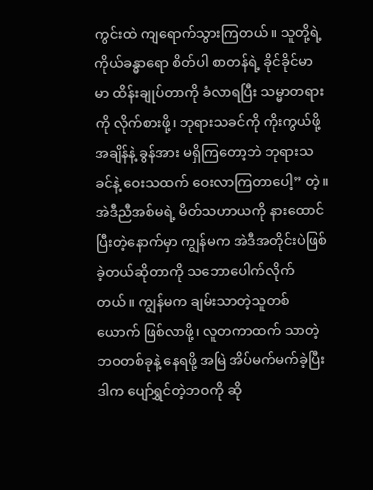ကွင်းထဲ ကျရောက်သွားကြတယ်။ သူတို့ရဲ့ ကိုယ်ခန္ဓာရော စိတ်ပါ စာတန်ရဲ့ ခိုင်ခိုင်မာမာ ထိန်းချုပ်တာကို ခံလာရပြီး သမ္မာတရားကို လိုက်စားဖို့၊ ဘုရားသခင်ကို ကိုးကွယ်ဖို့ အချိန်နဲ့ ခွန်အား မရှိကြတော့ဘဲ ဘုရားသခင်နဲ့ ဝေးသထက် ဝေးလာကြတာပေါ့” တဲ့။ အဲဒီညီအစ်မရဲ့ မိတ်သဟာယကို နားထောင်ပြီးတဲ့နောက်မှာ ကျွန်မက အဲဒီအတိုင်းပဲဖြစ်ခဲ့တယ်ဆိုတာကို သဘောပေါက်လိုက်တယ်။ ကျွန်မက ချမ်းသာတဲ့သူတစ်ယောက် ဖြစ်လာဖို့၊ လူတကာထက် သာတဲ့ဘဝတစ်ခုနဲ့ နေရဖို့ အမြဲ အိပ်မက်မက်ခဲ့ပြီး ဒါက ပျော်ရွှင်တဲ့ဘဝကို ဆို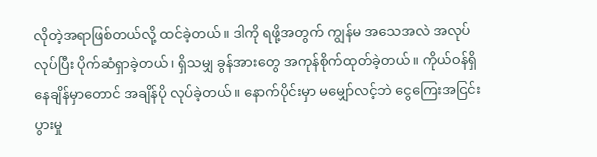လိုတဲ့အရာဖြစ်တယ်လို့ ထင်ခဲ့တယ်။ ဒါကို ရဖို့အတွက် ကျွန်မ အသေအလဲ အလုပ်လုပ်ပြီး ပိုက်ဆံရှာခဲ့တယ်၊ ရှိသမျှ ခွန်အားတွေ အကုန်စိုက်ထုတ်ခဲ့တယ်။ ကိုယ်ဝန်ရှိနေချိန်မှာတောင် အချိန်ပို လုပ်ခဲ့တယ်။ နောက်ပိုင်းမှာ မမျှော်လင့်ဘဲ ငွေကြေးအငြင်းပွားမှု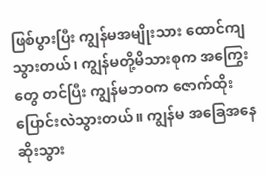ဖြစ်ပွားပြီး ကျွန်မအမျိုးသား ထောင်ကျသွားတယ်၊ ကျွန်မတို့မိသားစုက အကြွေးတွေ တင်ပြီး ကျွန်မဘဝက ဇောက်ထိုး ပြောင်းလဲသွားတယ်။ ကျွန်မ အခြေအနေဆိုးသွား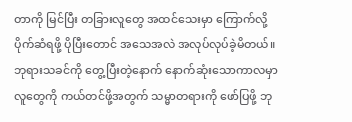တာကို မြင်ပြီး တခြားလူတွေ အထင်သေးမှာ ကြောက်လို့ ပိုက်ဆံရဖို့ ပိုပြီးတောင် အသေအလဲ အလုပ်လုပ်ခဲ့မိတယ်။ ဘုရားသခင်ကို တွေ့ပြီးတဲ့နောက် နောက်ဆုံးသောကာလမှာ လူတွေကို ကယ်တင်ဖို့အတွက် သမ္မာတရားကို ဖော်ပြဖို့ ဘု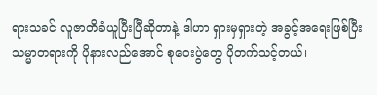ရားသခင် လူဇာတိခံယူပြီးပြီဆိုတာနဲ့ ဒါဟာ ရှားမှရှားတဲ့ အခွင့်အရေးဖြစ်ပြီး သမ္မာတရားကို ပိုနားလည်အောင် စုဝေးပွဲတွေ ပိုတက်သင့်တယ်၊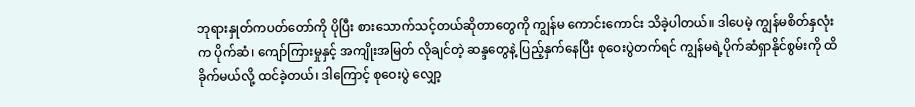ဘုရားနှုတ်ကပတ်တော်ကို ပိုပြီး စားသောက်သင့်တယ်ဆိုတာတွေကို ကျွန်မ ကောင်းကောင်း သိခဲ့ပါတယ်။ ဒါပေမဲ့ ကျွန်မစိတ်နှလုံးက ပိုက်ဆံ၊ ကျော်ကြားမှုနှင့် အကျိုးအမြတ် လိုချင်တဲ့ ဆန္ဒတွေနဲ့ ပြည့်နှက်နေပြီး စုဝေးပွဲတက်ရင် ကျွန်မရဲ့ပိုက်ဆံရှာနိုင်စွမ်းကို ထိခိုက်မယ်လို့ ထင်ခဲ့တယ်၊ ဒါကြောင့် စုဝေးပွဲ လျှော့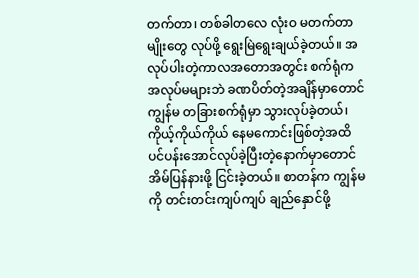တက်တာ၊ တစ်ခါတလေ လုံးဝ မတက်တာမျိုးတွေ လုပ်ဖို့ ရွေးမြဲရွေးချယ်ခဲ့တယ်။ အလုပ်ပါးတဲ့ကာလအတောအတွင်း စက်ရုံက အလုပ်မများဘဲ ခဏပိတ်တဲ့အချိန်မှာတောင် ကျွန်မ တခြားစက်ရုံမှာ သွားလုပ်ခဲ့တယ်၊ ကိုယ့်ကိုယ်ကိုယ် နေမကောင်းဖြစ်တဲ့အထိ ပင်ပန်းအောင်လုပ်ခဲ့ပြီးတဲ့နောက်မှာတောင် အိမ်ပြန်နားဖို့ ငြင်းခဲ့တယ်။ စာတန်က ကျွန်မကို တင်းတင်းကျပ်ကျပ် ချည်နှောင်ဖို့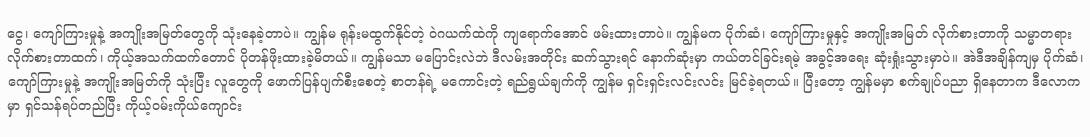ငွေ၊ ကျော်ကြားမှုနဲ့ အကျိုးအမြတ်တွေကို သုံးနေခဲ့တာပဲ။ ကျွန်မ ရုန်းမထွက်နိုင်တဲ့ ဝဲဂယက်ထဲကို ကျရောက်အောင် ဖမ်းထားတာပဲ။ ကျွန်မက ပိုက်ဆံ၊ ကျော်ကြားမှုနှင့် အကျိုးအမြတ် လိုက်စားတာကို သမ္မာတရား လိုက်စားတာထက်၊ ကိုယ့်အသက်ထက်တောင် ပိုတန်ဖိုးထားခဲ့မိတယ်။ ကျွန်မသာ မပြောင်းလဲဘဲ ဒီလမ်းအတိုင်း ဆက်သွားရင် နောက်ဆုံးမှာ ကယ်တင်ခြင်းရမဲ့ အခွင့်အရေး ဆုံးရှုံးသွားမှာပဲ။ အဲဒီအချိန်ကျမှ ပိုက်ဆံ၊ ကျော်ကြားမှုနဲ့ အကျိုးအမြတ်ကို သုံးပြီး လူတွေကို ဖောက်ပြန်ပျက်စီးစေတဲ့ စာတန်ရဲ့ မကောင်းတဲ့ ရည်ရွယ်ချက်ကို ကျွန်မ ရှင်းရှင်းလင်းလင်း မြင်ခဲ့ရတယ်။ ပြီးတော့ ကျွန်မမှာ စက်ချုပ်ပညာ ရှိနေတာက ဒီလောကမှာ ရှင်သန်ရပ်တည်ပြီး ကိုယ့်ဝမ်းကိုယ်ကျောင်း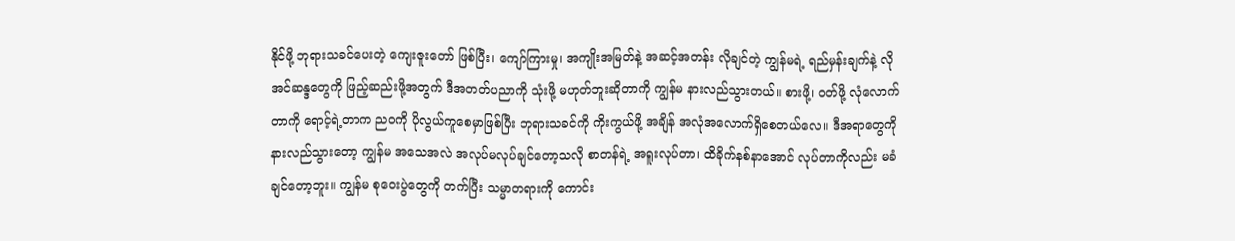နိုင်ဖို့ ဘုရားသခင်ပေးတဲ့ ကျေးဇူးတော် ဖြစ်ပြီး၊ ကျော်ကြားမှု၊ အကျိုးအမြတ်နဲ့ အဆင့်အတန်း လိုချင်တဲ့ ကျွန်မရဲ့ ရည်မှန်းချက်နဲ့ လိုအင်ဆန္ဒတွေကို ဖြည့်ဆည်းဖို့အတွက် ဒီအတတ်ပညာကို သုံးဖို့ မဟုတ်ဘူးဆိုတာကို ကျွန်မ နားလည်သွားတယ်။ စားဖို့၊ ဝတ်ဖို့ လုံလောက်တာကို ရောင့်ရဲ့တာက ညဝကို ပိုလွယ်ကူစေမှာဖြစ်ပြီး ဘုရားသခင်ကို ကိုးကွယ်ဖို့ အချိန် အလုံအလောက်ရှိစေတယ်လေ။ ဒီအရာတွေကို နားလည်သွားတော့ ကျွန်မ အသေအလဲ အလုပ်မလုပ်ချင်တော့သလို စာတန်ရဲ့ အရူးလုပ်တာ၊ ထိခိုက်နစ်နာအောင် လုပ်တာကိုလည်း မခံချင်တော့ဘူး။ ကျွန်မ စုဝေးပွဲတွေကို တက်ပြီး သမ္မာတရားကို ကောင်း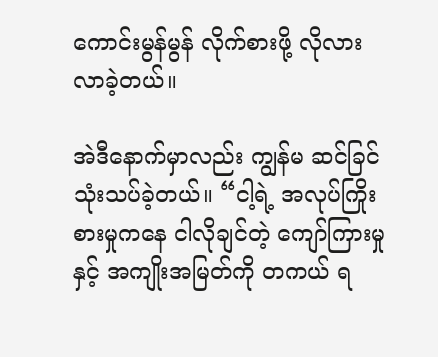ကောင်းမွန်မွန် လိုက်စားဖို့ လိုလားလာခဲ့တယ်။

အဲဒီနောက်မှာလည်း ကျွန်မ ဆင်ခြင်သုံးသပ်ခဲ့တယ်။ “ငါ့ရဲ့ အလုပ်ကြိုးစားမှုကနေ ငါလိုချင်တဲ့ ကျော်ကြားမှုနှင့် အကျိုးအမြတ်ကို တကယ် ရ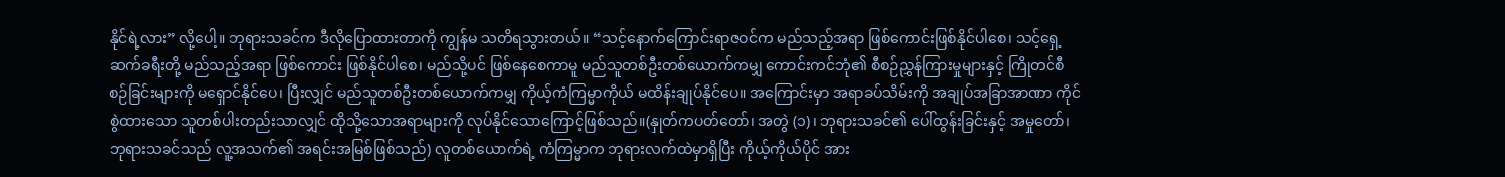နိုင်ရဲ့လား” လို့ပေါ့။ ဘုရားသခင်က ဒီလိုပြောထားတာကို ကျွန်မ သတိရသွားတယ်။ “သင့်နောက်ကြောင်းရာဇဝင်က မည်သည့်အရာ ဖြစ်ကောင်းဖြစ်နိုင်ပါစေ၊ သင့်ရှေ့ဆက်ခရီးတို့ မည်သည့်အရာ ဖြစ်ကောင်း ဖြစ်နိုင်ပါစေ၊ မည်သို့ပင် ဖြစ်နေစေကာမူ မည်သူတစ်ဦးတစ်ယောက်ကမျှ ကောင်းကင်ဘုံ၏ စီစဉ်ညွှန်ကြားမှုများနှင့် ကြိုတင်စီစဉ်ခြင်းများကို မရှောင်နိုင်ပေ၊ ပြီးလျှင် မည်သူတစ်ဦးတစ်ယောက်ကမျှ ကိုယ့်ကံကြမ္မာကိုယ် မထိန်းချုပ်နိုင်ပေ။ အကြောင်းမှာ အရာခပ်သိမ်းကို အချုပ်အခြာအာဏာ ကိုင်စွဲထားသော သူတစ်ပါးတည်းသာလျှင် ထိုသို့သောအရာများကို လုပ်နိုင်သောကြောင့်ဖြစ်သည်။(နှုတ်ကပတ်တော်၊ အတွဲ (၁)၊ ဘုရားသခင်၏ ပေါ်ထွန်းခြင်းနှင့် အမှုတော်၊ ဘုရားသခင်သည် လူ့အသက်၏ အရင်းအမြစ်ဖြစ်သည်) လူတစ်ယောက်ရဲ့ ကံကြမ္မာက ဘုရားလက်ထဲမှာရှိပြီး ကိုယ့်ကိုယ်ပိုင် အား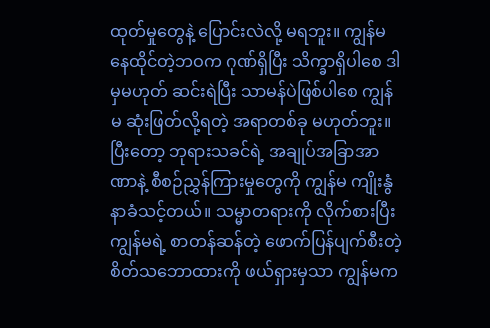ထုတ်မှုတွေနဲ့ ပြောင်းလဲလို့ မရဘူး။ ကျွန်မနေထိုင်တဲ့ဘဝက ဂုဏ်ရှိပြီး သိက္ခာရှိပါစေ ဒါမှမဟုတ် ဆင်းရဲပြီး သာမန်ပဲဖြစ်ပါစေ ကျွန်မ ဆုံးဖြတ်လို့ရတဲ့ အရာတစ်ခု မဟုတ်ဘူး။ ပြီးတော့ ဘုရားသခင်ရဲ့ အချုပ်အခြာအာဏာနဲ့ စီစဉ်ညွှန်ကြားမှုတွေကို ကျွန်မ ကျိုးနွံနာခံသင့်တယ်။ သမ္မာတရားကို လိုက်စားပြီး ကျွန်မရဲ့ စာတန်ဆန်တဲ့ ဖောက်ပြန်ပျက်စီးတဲ့ စိတ်သဘောထားကို ဖယ်ရှားမှသာ ကျွန်မက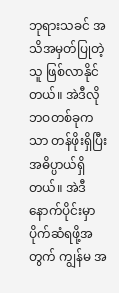ဘုရားသခင် အသိအမှတ်ပြုတဲ့သူ ဖြစ်လာနိုင်တယ်။ အဲဒီလို ဘဝတစ်ခုကသာ တန်ဖိုးရှိပြီး အဓိပ္ပာယ်ရှိတယ်။ အဲဒီနောက်ပိုင်းမှာ ပိုက်ဆံရဖို့အတွက် ကျွန်မ အ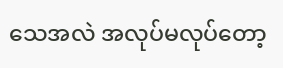သေအလဲ အလုပ်မလုပ်တော့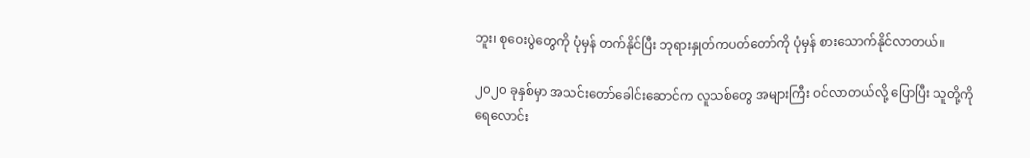ဘူး၊ စုဝေးပွဲတွေကို ပုံမှန် တက်နိုင်ပြီး ဘုရားနှုတ်ကပတ်တော်ကို ပုံမှန် စားသောက်နိုင်လာတယ်။

၂၀၂၀ ခုနှစ်မှာ အသင်းတော်ခေါင်းဆောင်က လူသစ်တွေ အများကြီး ဝင်လာတယ်လို့ ပြောပြီး သူတို့ကို ရေလောင်း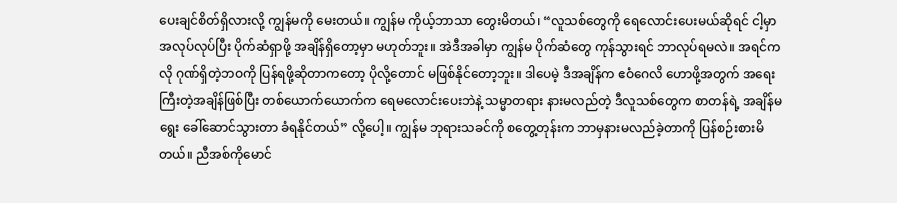ပေးချင်စိတ်ရှိလားလို့ ကျွန်မကို မေးတယ်။ ကျွန်မ ကိုယ့်ဘာသာ တွေးမိတယ်၊ “လူသစ်တွေကို ရေလောင်းပေးမယ်ဆိုရင် ငါ့မှာ အလုပ်လုပ်ပြီး ပိုက်ဆံရှာဖို့ အချိန်ရှိတော့မှာ မဟုတ်ဘူး။ အဲဒီအခါမှာ ကျွန်မ ပိုက်ဆံတွေ ကုန်သွားရင် ဘာလုပ်ရမလဲ။ အရင်ကလို ဂုဏ်ရှိတဲ့ဘဝကို ပြန်ရဖို့ဆိုတာကတော့ ပိုလို့တောင် မဖြစ်နိုင်တော့ဘူး။ ဒါပေမဲ့ ဒီအချိန်က ဧဝံဂေလိ ဟောဖို့အတွက် အရေးကြီးတဲ့အချိန်ဖြစ်ပြီး တစ်ယောက်ယောက်က ရေမလောင်းပေးဘဲနဲ့ သမ္မာတရား နားမလည်တဲ့ ဒီလူသစ်တွေက စာတန်ရဲ့ အချိန်မရွေး ခေါ်ဆောင်သွားတာ ခံရနိုင်တယ်” လို့ပေါ့။ ကျွန်မ ဘုရားသခင်ကို စတွေ့တုန်းက ဘာမှနားမလည်ခဲ့တာကို ပြန်စဉ်းစားမိတယ်။ ညီအစ်ကိုမောင်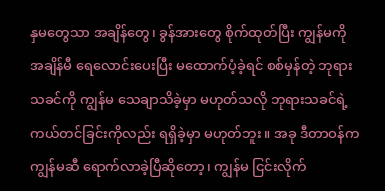နှမတွေသာ အချိန်တွေ၊ ခွန်အားတွေ စိုက်ထုတ်ပြီး ကျွန်မကို အချိန်မီ ရေလောင်းပေးပြီး မထောက်ပံ့ခဲ့ရင် စစ်မှန်တဲ့ ဘုရားသခင်ကို ကျွန်မ သေချာသိခဲ့မှာ မဟုတ်သလို ဘုရားသခင်ရဲ့ ကယ်တင်ခြင်းကိုလည်း ရရှိခဲ့မှာ မဟုတ်ဘူး။ အခု ဒီတာဝန်က ကျွန်မဆီ ရောက်လာခဲ့ပြီဆိုတော့၊ ကျွန်မ ငြင်းလိုက်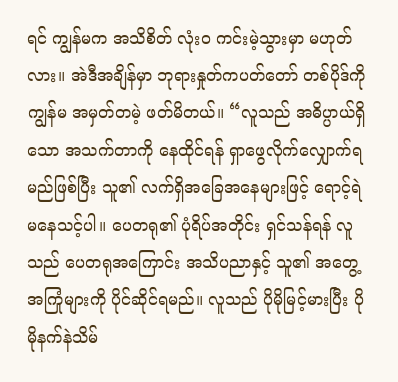ရင် ကျွန်မက အသိစိတ် လုံးဝ ကင်းမဲ့သွားမှာ မဟုတ်လား။ အဲဒီအချိန်မှာ ဘုရားနှုတ်ကပတ်တော် တစ်ပိုဒ်ကို ကျွန်မ အမှတ်တမဲ့ ဖတ်မိတယ်။ “လူသည် အဓိပ္ပာယ်ရှိသော အသက်တာကို နေထိုင်ရန် ရှာဖွေလိုက်လျှောက်ရမည်ဖြစ်ပြီး သူ၏ လက်ရှိအခြေအနေများဖြင့် ရောင့်ရဲမနေသင့်ပါ။ ပေတရု၏ ပုံရိပ်အတိုင်း ရှင်သန်ရန် လူသည် ပေတရုအကြောင်း အသိပညာနှင့် သူ၏ အတွေ့အကြုံများကို ပိုင်ဆိုင်ရမည်။ လူသည် ပိုမိုမြင့်မားပြီး ပိုမိုနက်နဲသိမ်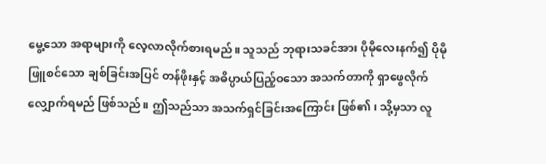မွေ့သော အရာများကို လေ့လာလိုက်စားရမည်။ သူသည် ဘုရားသခင်အား ပိုမိုလေးနက်၍ ပိုမိုဖြူစင်သော ချစ်ခြင်းအပြင် တန်ဖိုးနှင့် အဓိပ္ပာယ်ပြည့်ဝသော အသက်တာကို ရှာဖွေလိုက်လျှောက်ရမည် ဖြစ်သည်။ ဤသည်သာ အသက်ရှင်ခြင်းအကြောင်း ဖြစ်၏၊ သို့မှသာ လူ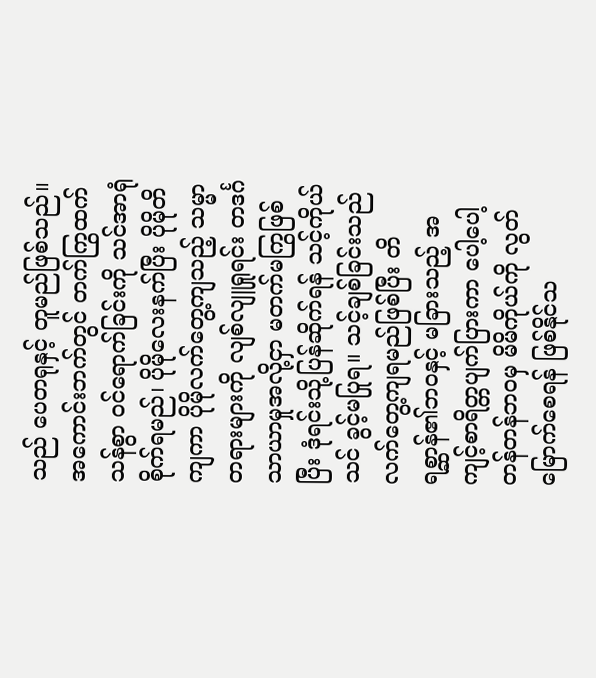သည် ပေတရုနှင့် တူမည်ဖြစ်သည်။ အကောင်းဘက်တွင် တက်ကြွထက်သန်စွာ ဝင်ရောက်ခြင်းကို သင်အာရုံစိုက်ရမည်၊ ပိုမိုလေးနက်ပြီး ပိုမိုတိကျကာ ပိုမိုလက်တွေ့ကျသည့် သမ္မာတရားများကို လျစ်လျူရှုရင်း တဒင်္ဂသာယာမှုအလို့ငှာ မတက်မကြွဖြစ်ပြီး ဒုံရင်းသို့ပြန်ဆိုက်ရန် သင့်ကိုယ်သင် ခွင့်မပြုရ။ သင့်ချစ်ခြင်းသည် လက်တွေ့ကျရမည်ဖြစ်ပြီး တိရစ္ဆာန်၏ဘဝနှင့် မခြားသည့် အကျင့်စာရိတ္တပျက်ပြားကာ ပေါ့ပေါ့တန်တန်ဘဝမှ မိမိကိုယ်ကို လွတ်မြောက်စေရန် ဖြစ်နိုင်သ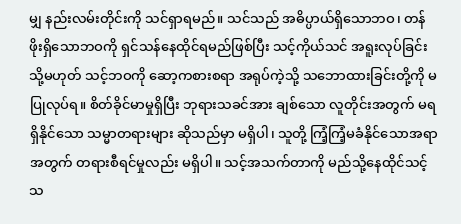မျှ နည်းလမ်းတိုင်းကို သင်ရှာရမည်။ သင်သည် အဓိပ္ပာယ်ရှိသောဘဝ၊ တန်ဖိုးရှိသောဘဝကို ရှင်သန်နေထိုင်ရမည်ဖြစ်ပြီး သင့်ကိုယ်သင် အရူးလုပ်ခြင်း သို့မဟုတ် သင့်ဘဝကို ဆော့ကစားစရာ အရုပ်ကဲ့သို့ သဘောထားခြင်းတို့ကို မပြုလုပ်ရ။ စိတ်ခိုင်မာမှုရှိပြီး ဘုရားသခင်အား ချစ်သော လူတိုင်းအတွက် မရရှိနိုင်သော သမ္မာတရားများ ဆိုသည်မှာ မရှိပါ၊ သူတို့ ကြံ့ကြံ့မခံနိုင်သောအရာအတွက် တရားစီရင်မှုလည်း မရှိပါ။ သင့်အသက်တာကို မည်သို့နေထိုင်သင့်သ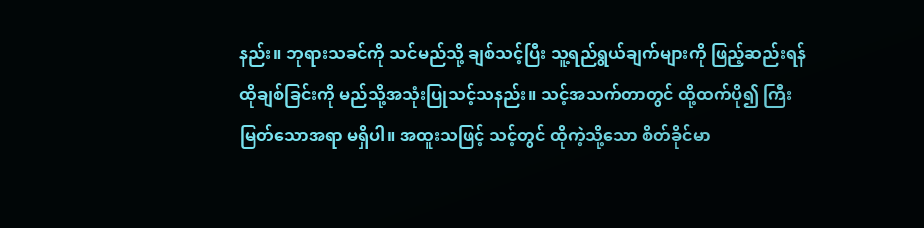နည်း။ ဘုရားသခင်ကို သင်မည်သို့ ချစ်သင့်ပြီး သူ့ရည်ရွယ်ချက်များကို ဖြည့်ဆည်းရန် ထိုချစ်ခြင်းကို မည်သို့အသုံးပြုသင့်သနည်း။ သင့်အသက်တာတွင် ထို့ထက်ပို၍ ကြီးမြတ်သောအရာ မရှိပါ။ အထူးသဖြင့် သင့်တွင် ထိုကဲ့သို့သော စိတ်ခိုင်မာ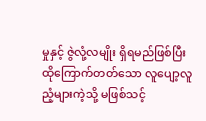မှုနှင့် ဇွဲလုံ့လမျိုး ရှိရမည်ဖြစ်ပြီး ထိုကြောက်တတ်သော လူပျော့လူညံ့များကဲ့သို့ မဖြစ်သင့်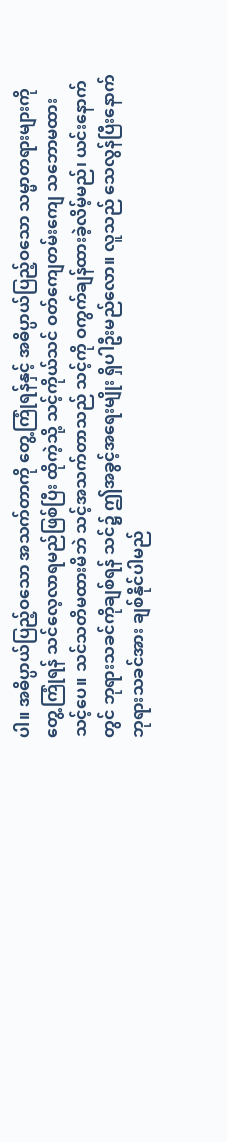ပါ။ အဓိပ္ပာယ်ပြည့်ဝသော အသက်တာကို တွေ့ကြုံရန်နှင့် အဓိပ္ပာယ်ပြည့်ဝသော သမ္မာတရားများကို တွေ့ကြုံရန် သင်လေ့လာရမည်ဖြစ်ပြီး ထိုကဲ့သို့ သင့်ကိုယ်သင် ဝတ်ကျေတမ်းကျေ သဘောမထားသင့်ပေ။ သင်သတိမထားမိဘဲ သင့်အသက်တာသည် သင့်ကို ဝကွက်ချန်ထားခဲ့လိမ့်မည်၊ ယင်းနောက်တွင် ဘုရားသခင်ကိုချစ်ရန် သင်၌ ဤအခွင့်အရေးမျိုး ရှိပါဦးမည်လော။ လူသည် သေလွန်ပြီးနောက် ဘုရားသခင်အား ချစ်နိုင်ပါမည်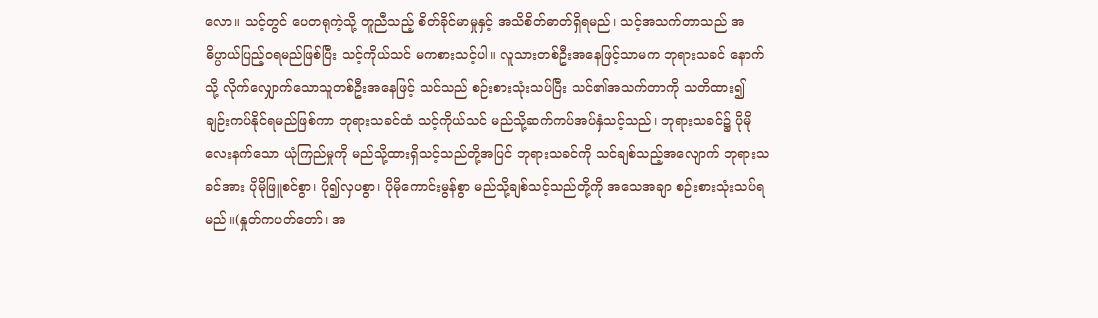လော။ သင့်တွင် ပေတရုကဲ့သို့ တူညီသည့် စိတ်ခိုင်မာမှုနှင့် အသိစိတ်ဓာတ်ရှိရမည်၊ သင့်အသက်တာသည် အဓိပ္ပာယ်ပြည့်ဝရမည်ဖြစ်ပြီး သင့်ကိုယ်သင် မကစားသင့်ပါ။ လူသားတစ်ဦးအနေဖြင့်သာမက ဘုရားသခင် နောက်သို့ လိုက်လျှောက်သောသူတစ်ဦးအနေဖြင့် သင်သည် စဉ်းစားသုံးသပ်ပြီး သင်၏အသက်တာကို သတိထား၍ ချဉ်းကပ်နိုင်ရမည်ဖြစ်ကာ ဘုရားသခင်ထံ သင့်ကိုယ်သင် မည်သို့ဆက်ကပ်အပ်နှံသင့်သည်၊ ဘုရားသခင်၌ ပိုမိုလေးနက်သော ယုံကြည်မှုကို မည်သို့ထားရှိသင့်သည်တို့အပြင် ဘုရားသခင်ကို သင်ချစ်သည့်အလျောက် ဘုရားသခင်အား ပိုမိုဖြူစင်စွာ၊ ပို၍လှပစွာ၊ ပိုမိုကောင်းမွန်စွာ မည်သို့ချစ်သင့်သည်တို့ကို အသေအချာ စဉ်းစားသုံးသပ်ရမည်။(နှုတ်ကပတ်တော်၊ အ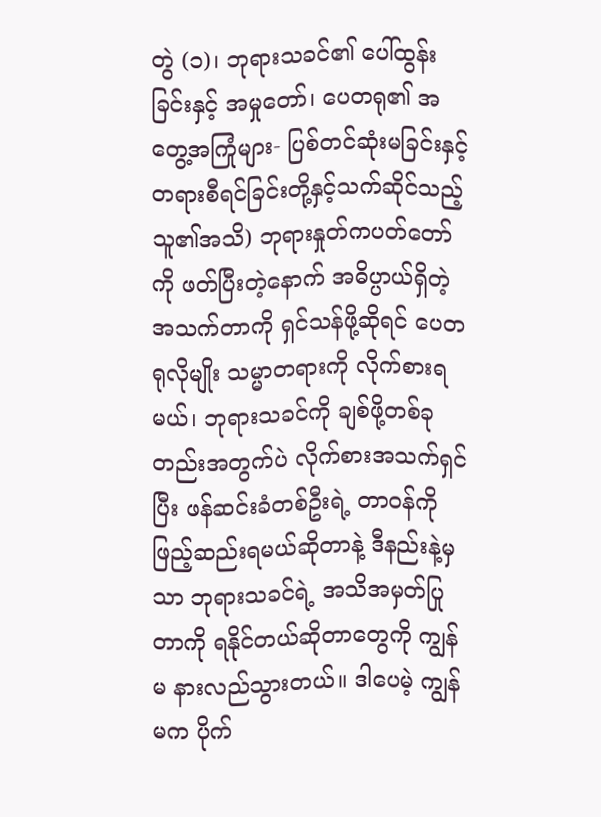တွဲ (၁)၊ ဘုရားသခင်၏ ပေါ်ထွန်းခြင်းနှင့် အမှုတော်၊ ပေတရု၏ အတွေ့အကြုံများ- ပြစ်တင်ဆုံးမခြင်းနှင့် တရားစီရင်ခြင်းတို့နှင့်သက်ဆိုင်သည့် သူ၏အသိ) ဘုရားနှုတ်ကပတ်တော်ကို ဖတ်ပြီးတဲ့နောက် အဓိပ္ပာယ်ရှိတဲ့ အသက်တာကို ရှင်သန်ဖို့ဆိုရင် ပေတရုလိုမျိုး သမ္မာတရားကို လိုက်စားရမယ်၊ ဘုရားသခင်ကို ချစ်ဖို့တစ်ခုတည်းအတွက်ပဲ လိုက်စားအသက်ရှင်ပြီး ဖန်ဆင်းခံတစ်ဦးရဲ့ တာဝန်ကို ဖြည့်ဆည်းရမယ်ဆိုတာနဲ့ ဒီနည်းနဲ့မှသာ ဘုရားသခင်ရဲ့ အသိအမှတ်ပြုတာကို ရနိုင်တယ်ဆိုတာတွေကို ကျွန်မ နားလည်သွားတယ်။ ဒါပေမဲ့ ကျွန်မက ပိုက်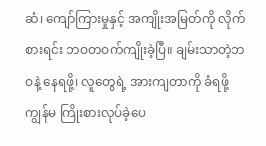ဆံ၊ ကျော်ကြားမှုနှင့် အကျိုးအမြတ်ကို လိုက်စားရင်း ဘဝတဝက်ကျိုးခဲ့ပြီ။ ချမ်းသာတဲ့ဘဝနဲ့ နေရဖို့၊ လူတွေရဲ့ အားကျတာကို ခံရဖို့ ကျွန်မ ကြိုးစားလုပ်ခဲ့ပေ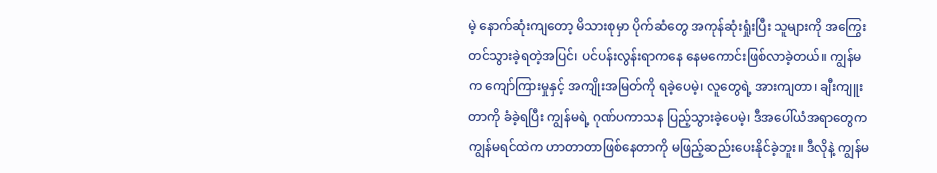မဲ့ နောက်ဆုံးကျတော့ မိသားစုမှာ ပိုက်ဆံတွေ အကုန်ဆုံးရှုံးပြီး သူများကို အကြွေး တင်သွားခဲ့ရတဲ့အပြင်၊ ပင်ပန်းလွန်းရာကနေ နေမကောင်းဖြစ်လာခဲ့တယ်။ ကျွန်မက ကျော်ကြားမှုနှင့် အကျိုးအမြတ်ကို ရခဲ့ပေမဲ့၊ လူတွေရဲ့ အားကျတာ၊ ချီးကျူးတာကို ခံခဲ့ရပြီး ကျွန်မရဲ့ ဂုဏ်ပကာသန ပြည့်သွားခဲ့ပေမဲ့၊ ဒီအပေါ်ယံအရာတွေက ကျွန်မရင်ထဲက ဟာတာတာဖြစ်နေတာကို မဖြည့်ဆည်းပေးနိုင်ခဲ့ဘူး။ ဒီလိုနဲ့ ကျွန်မ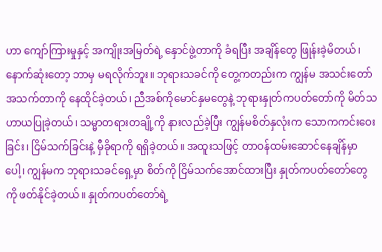ဟာ ကျော်ကြားမှုနှင့် အကျိုးအမြတ်ရဲ့ နှောင်ဖွဲ့တာကို ခံရပြီး အချိန်တွေ ဖြုန်းခဲ့မိတယ်၊ နောက်ဆုံးတော့ ဘာမှ မရလိုက်ဘူး။ ဘုရားသခင်ကို တွေ့ကတည်းက ကျွန်မ အသင်းတော်အသက်တာကို နေထိုင်ခဲ့တယ်၊ ညီအစ်ကိုမောင်နှမတွေနဲ့ ဘုရားနှုတ်ကပတ်တော်ကို မိတ်သဟာယပြုခဲ့တယ်၊ သမ္မာတရားတချို့ကို နားလည်ခဲ့ပြီး ကျွန်မစိတ်နှလုံးက သောကကင်းဝေးခြင်း၊ ငြိမ်သက်ခြင်းနဲ့ မှီခိုရာကို ရရှိခဲ့တယ်။ အထူးသဖြင့် တာဝန်ထမ်းဆောင်နေချိန်မှာပေါ့၊ ကျွန်မက ဘုရားသခင်ရှေ့မှာ စိတ်ကို ငြိမ်သက်အောင်ထားပြီး နှုတ်ကပတ်တော်တွေကို ဖတ်နိုင်ခဲ့တယ်။ နှုတ်ကပတ်တော်ရဲ့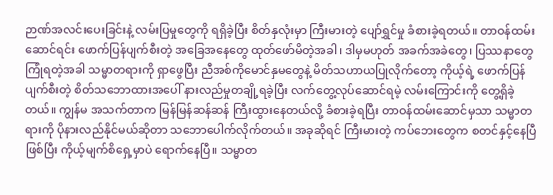ဉာဏ်အလင်းပေးခြင်းနဲ့ လမ်းပြမှုတွေကို ရရှိခဲ့ပြီး စိတ်နှလုံးမှာ ကြီးမားတဲ့ ပျော်ရွှင်မှု ခံစားခဲ့ရတယ်။ တာဝန်ထမ်းဆောင်ရင်း ဖောက်ပြန်ပျက်စီးတဲ့ အခြေအနေတွေ ထုတ်ဖော်မိတဲ့အခါ၊ ဒါမှမဟုတ် အခက်အခဲတွေ၊ ပြဿနာတွေ ကြုံရတဲ့အခါ သမ္မာတရားကို ရှာဖွေပြီး ညီအစ်ကိုမောင်နှမတွေနဲ့ မိတ်သဟာယပြုလိုက်တော့ ကိုယ့်ရဲ့ ဖောက်ပြန်ပျက်စီးတဲ့ စိတ်သဘောထားအပေါ် နားလည်မှုတချို့ရခဲ့ပြီး လက်တွေ့လုပ်ဆောင်ရမဲ့ လမ်းကြောင်းကို တွေ့ရှိခဲ့တယ်။ ကျွန်မ အသက်တာက မြန်မြန်ဆန်ဆန် ကြီးထွားနေတယ်လို့ ခံစားခဲ့ရပြီး တာဝန်ထမ်းဆောင်မှသာ သမ္မာတရားကို ပိုနားလည်နိုင်မယ်ဆိုတာ သဘောပေါက်လိုက်တယ်။ အခုဆိုရင် ကြီးမားတဲ့ ကပ်ဘေးတွေက စတင်နှင့်နေပြီဖြစ်ပြီး ကိုယ့်မျက်စိရှေ့မှာပဲ ရောက်နေပြီ။ သမ္မာတ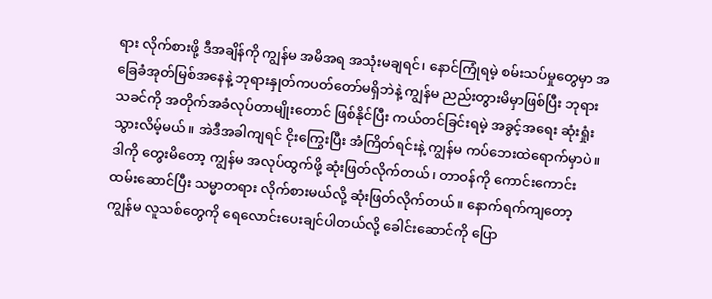ရား လိုက်စားဖို့ ဒီအချိန်ကို ကျွန်မ အမိအရ အသုံးမချရင်၊ နောင်ကြုံရမဲ့ စမ်းသပ်မှုတွေမှာ အခြေခံအုတ်မြစ်အနေနဲ့ ဘုရားနှုတ်ကပတ်တော်မရှိဘဲနဲ့ ကျွန်မ ညည်းတွားမိမှာဖြစ်ပြီး ဘုရားသခင်ကို အတိုက်အခံလုပ်တာမျိုးတောင် ဖြစ်နိုင်ပြီး ကယ်တင်ခြင်းရမဲ့ အခွင့်အရေး ဆုံးရှုံးသွားလိမ့်မယ်။ အဲဒီအခါကျရင် ငိုးကြွေးပြီး အံကြိတ်ရင်းနဲ့ ကျွန်မ ကပ်ဘေးထဲရောက်မှာပဲ။ ဒါကို တွေးမိတော့ ကျွန်မ အလုပ်ထွက်ဖို့ ဆုံးဖြတ်လိုက်တယ်၊ တာဝန်ကို ကောင်းကောင်း ထမ်းဆောင်ပြီး သမ္မာတရား လိုက်စားမယ်လို့ ဆုံးဖြတ်လိုက်တယ်။ နောက်ရက်ကျတော့ ကျွန်မ လူသစ်တွေကို ရေလောင်းပေးချင်ပါတယ်လို့ ခေါင်းဆောင်ကို ပြော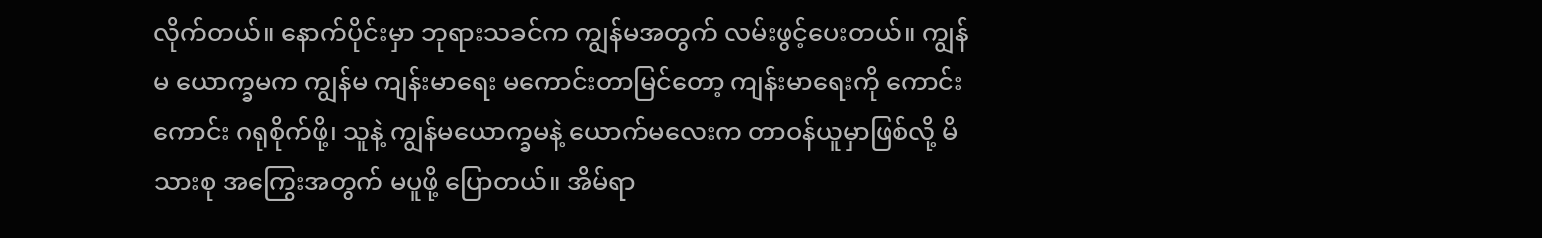လိုက်တယ်။ နောက်ပိုင်းမှာ ဘုရားသခင်က ကျွန်မအတွက် လမ်းဖွင့်ပေးတယ်။ ကျွန်မ ယောက္ခမက ကျွန်မ ကျန်းမာရေး မကောင်းတာမြင်တော့ ကျန်းမာရေးကို ကောင်းကောင်း ဂရုစိုက်ဖို့၊ သူနဲ့ ကျွန်မယောက္ခမနဲ့ ယောက်မလေးက တာဝန်ယူမှာဖြစ်လို့ မိသားစု အကြွေးအတွက် မပူဖို့ ပြောတယ်။ အိမ်ရာ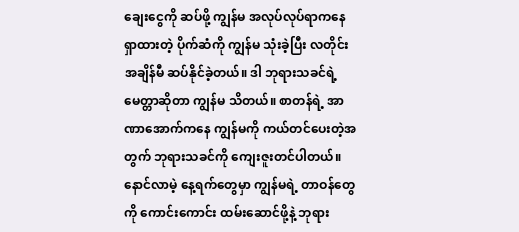ချေးငွေကို ဆပ်ဖို့ ကျွန်မ အလုပ်လုပ်ရာကနေ ရှာထားတဲ့ ပိုက်ဆံကို ကျွန်မ သုံးခဲ့ပြီး လတိုင်း အချိန်မီ ဆပ်နိုင်ခဲ့တယ်။ ဒါ ဘုရားသခင်ရဲ့ မေတ္တာဆိုတာ ကျွန်မ သိတယ်။ စာတန်ရဲ့ အာဏာအောက်ကနေ ကျွန်မကို ကယ်တင်ပေးတဲ့အတွက် ဘုရားသခင်ကို ကျေးဇူးတင်ပါတယ်။ နောင်လာမဲ့ နေ့ရက်တွေမှာ ကျွန်မရဲ့ တာဝန်တွေကို ကောင်းကောင်း ထမ်းဆောင်ဖို့နဲ့ ဘုရား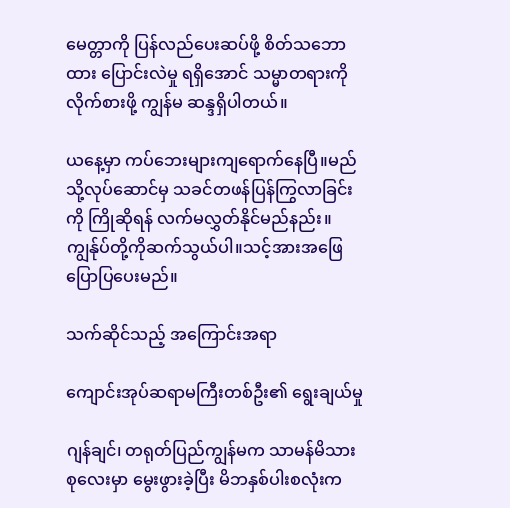မေတ္တာကို ပြန်လည်ပေးဆပ်ဖို့ စိတ်သဘောထား ပြောင်းလဲမှု ရရှိအောင် သမ္မာတရားကို လိုက်စားဖို့ ကျွန်မ ဆန္ဒရှိပါတယ်။

ယနေ့မှာ ကပ်ဘေးများကျရောက်နေပြီ။မည်သို့လုပ်ဆောင်မှ သခင်တဖန်ပြန်ကြွလာခြင်းကို ကြိုဆိုရန် လက်မလွှတ်နိုင်မည်နည်း။ကျွန်ုပ်တို့ကိုဆက်သွယ်ပါ။သင့်အားအဖြေပြောပြပေးမည်။

သက်ဆိုင်သည့် အကြောင်းအရာ

ကျောင်းအုပ်ဆရာမကြီးတစ်ဦး၏ ရွေးချယ်မှု

ဂျန်ချင်၊ တရုတ်ပြည်ကျွန်မက သာမန်မိသားစုလေးမှာ မွေးဖွားခဲ့ပြီး မိဘနှစ်ပါးစလုံးက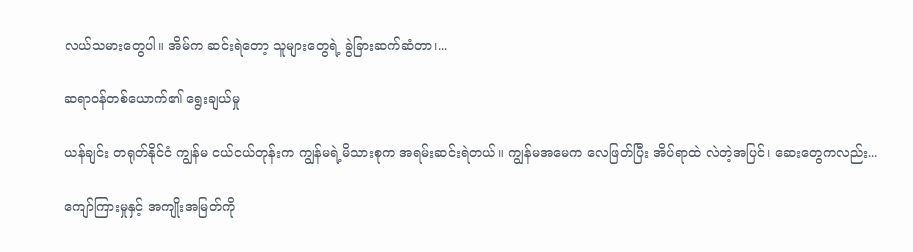လယ်သမားတွေပါ။ အိမ်က ဆင်းရဲတော့ သူများတွေရဲ့ ခွဲခြားဆက်ဆံတာ၊...

ဆရာဝန်တစ်ယောက်၏ ရွေးချယ်မှု

ယန်ချင်း တရုတ်နိုင်ငံ ကျွန်မ ငယ်ငယ်တုန်းက ကျွန်မရဲ့မိသားစုက အရမ်းဆင်းရဲတယ်။ ကျွန်မအမေက လေဖြတ်ပြီး အိပ်ရာထဲ လဲတဲ့အပြင်၊ ဆေးတွေကလည်း...

ကျော်ကြားမှုနှင့် အကျိုးအမြတ်ကို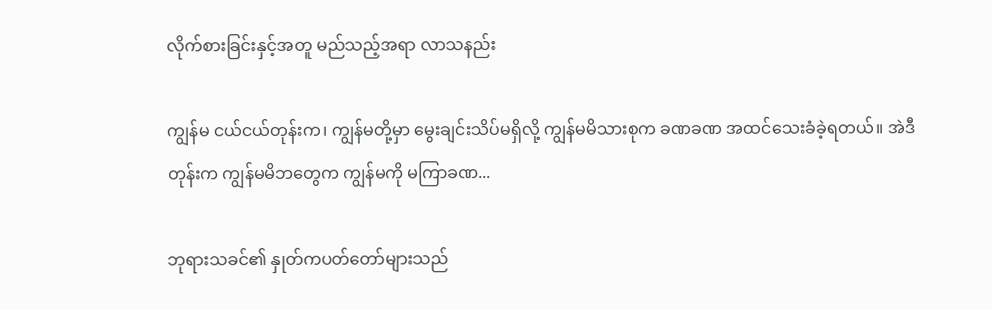လိုက်စားခြင်းနှင့်အတူ မည်သည့်အရာ လာသနည်း

ကျွန်မ ငယ်ငယ်တုန်းက၊ ကျွန်မတို့မှာ မွေးချင်းသိပ်မရှိလို့ ကျွန်မမိသားစုက ခဏခဏ အထင်သေးခံခဲ့ရတယ်။ အဲဒီတုန်းက ကျွန်မမိဘတွေက ကျွန်မကို မကြာခဏ...

ဘုရားသခင်၏ နှုတ်ကပတ်တော်များသည်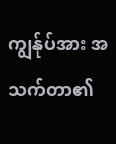ကျွန်ုပ်အား အသက်တာ၏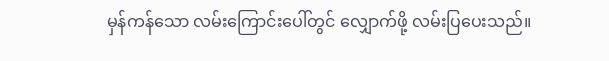မှန်ကန်သော လမ်းကြောင်းပေါ်တွင် လျှောက်ဖို့ လမ်းပြပေးသည်။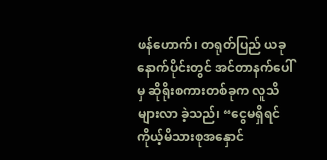ဖန်ဟောက်၊ တရုတ်ပြည် ယခုနောက်ပိုင်းတွင် အင်တာနက်ပေါ်မှ ဆိုရိုးစကားတစ်ခုက လူသိများလာ ခဲ့သည်၊ “ငွေမရှိရင် ကိုယ့်မိသားစုအနှောင်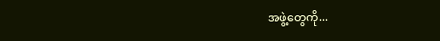အဖွဲ့တွေကို...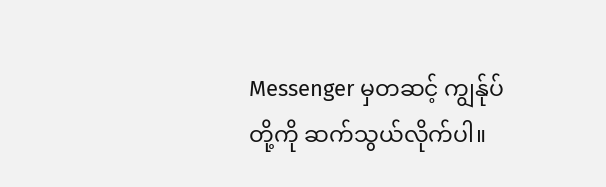Messenger မှတဆင့် ကျွန်ုပ်တို့ကို ဆက်သွယ်လိုက်ပါ။